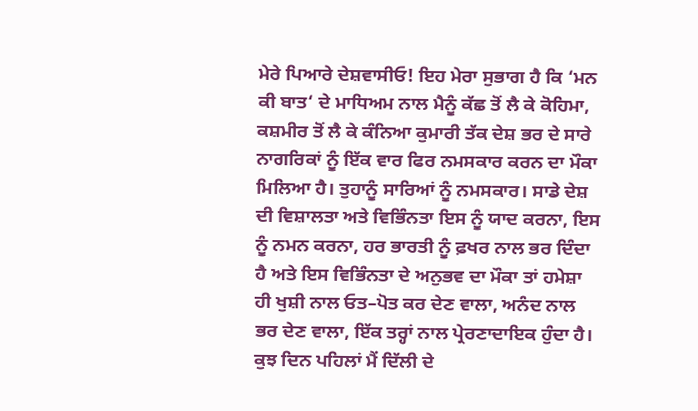ਮੇਰੇ ਪਿਆਰੇ ਦੇਸ਼ਵਾਸੀਓ! ਇਹ ਮੇਰਾ ਸੁਭਾਗ ਹੈ ਕਿ ‘ਮਨ ਕੀ ਬਾਤ‘ ਦੇ ਮਾਧਿਅਮ ਨਾਲ ਮੈਨੂੰ ਕੱਛ ਤੋਂ ਲੈ ਕੇ ਕੋਹਿਮਾ, ਕਸ਼ਮੀਰ ਤੋਂ ਲੈ ਕੇ ਕੰਨਿਆ ਕੁਮਾਰੀ ਤੱਕ ਦੇਸ਼ ਭਰ ਦੇ ਸਾਰੇ ਨਾਗਰਿਕਾਂ ਨੂੰ ਇੱਕ ਵਾਰ ਫਿਰ ਨਮਸਕਾਰ ਕਰਨ ਦਾ ਮੌਕਾ ਮਿਲਿਆ ਹੈ। ਤੁਹਾਨੂੰ ਸਾਰਿਆਂ ਨੂੰ ਨਮਸਕਾਰ। ਸਾਡੇ ਦੇਸ਼ ਦੀ ਵਿਸ਼ਾਲਤਾ ਅਤੇ ਵਿਭਿੰਨਤਾ ਇਸ ਨੂੰ ਯਾਦ ਕਰਨਾ, ਇਸ ਨੂੰ ਨਮਨ ਕਰਨਾ, ਹਰ ਭਾਰਤੀ ਨੂੰ ਫ਼ਖਰ ਨਾਲ ਭਰ ਦਿੰਦਾ ਹੈ ਅਤੇ ਇਸ ਵਿਭਿੰਨਤਾ ਦੇ ਅਨੁਭਵ ਦਾ ਮੌਕਾ ਤਾਂ ਹਮੇਸ਼ਾ ਹੀ ਖੁਸ਼ੀ ਨਾਲ ਓਤ–ਪੋਤ ਕਰ ਦੇਣ ਵਾਲਾ, ਅਨੰਦ ਨਾਲ ਭਰ ਦੇਣ ਵਾਲਾ, ਇੱਕ ਤਰ੍ਹਾਂ ਨਾਲ ਪ੍ਰੇਰਣਾਦਾਇਕ ਹੁੰਦਾ ਹੈ। ਕੁਝ ਦਿਨ ਪਹਿਲਾਂ ਮੈਂ ਦਿੱਲੀ ਦੇ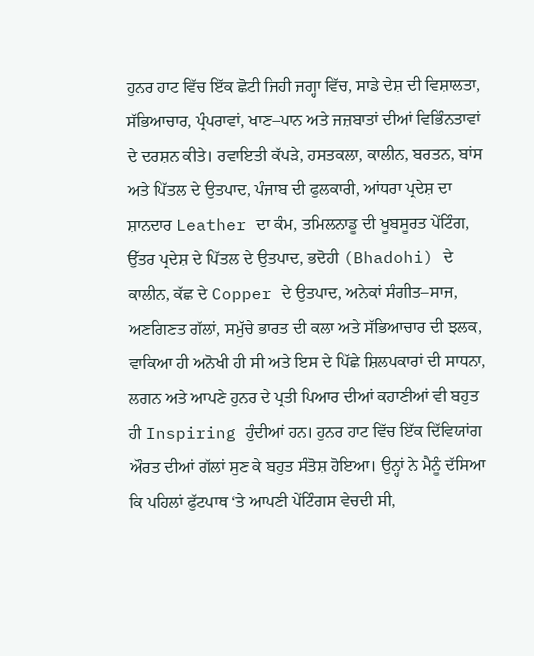ਹੁਨਰ ਹਾਟ ਵਿੱਚ ਇੱਕ ਛੋਟੀ ਜਿਹੀ ਜਗ੍ਹਾ ਵਿੱਚ, ਸਾਡੇ ਦੇਸ਼ ਦੀ ਵਿਸ਼ਾਲਤਾ, ਸੱਭਿਆਚਾਰ, ਪ੍ਰੰਪਰਾਵਾਂ, ਖਾਣ–ਪਾਨ ਅਤੇ ਜਜ਼ਬਾਤਾਂ ਦੀਆਂ ਵਿਭਿੰਨਤਾਵਾਂ ਦੇ ਦਰਸ਼ਨ ਕੀਤੇ। ਰਵਾਇਤੀ ਕੱਪੜੇ, ਹਸਤਕਲਾ, ਕਾਲੀਨ, ਬਰਤਨ, ਬਾਂਸ ਅਤੇ ਪਿੱਤਲ ਦੇ ਉਤਪਾਦ, ਪੰਜਾਬ ਦੀ ਫੁਲਕਾਰੀ, ਆਂਧਰਾ ਪ੍ਰਦੇਸ਼ ਦਾ ਸ਼ਾਨਦਾਰ Leather ਦਾ ਕੰਮ, ਤਮਿਲਨਾਡੂ ਦੀ ਖੂਬਸੂਰਤ ਪੇਂਟਿੰਗ, ਉੱਤਰ ਪ੍ਰਦੇਸ਼ ਦੇ ਪਿੱਤਲ ਦੇ ਉਤਪਾਦ, ਭਦੋਹੀ (Bhadohi) ਦੇ ਕਾਲੀਨ, ਕੱਛ ਦੇ Copper ਦੇ ਉਤਪਾਦ, ਅਨੇਕਾਂ ਸੰਗੀਤ–ਸਾਜ, ਅਣਗਿਣਤ ਗੱਲਾਂ, ਸਮੁੱਚੇ ਭਾਰਤ ਦੀ ਕਲਾ ਅਤੇ ਸੱਭਿਆਚਾਰ ਦੀ ਝਲਕ, ਵਾਕਿਆ ਹੀ ਅਨੋਖੀ ਹੀ ਸੀ ਅਤੇ ਇਸ ਦੇ ਪਿੱਛੇ ਸ਼ਿਲਪਕਾਰਾਂ ਦੀ ਸਾਧਨਾ, ਲਗਨ ਅਤੇ ਆਪਣੇ ਹੁਨਰ ਦੇ ਪ੍ਰਤੀ ਪਿਆਰ ਦੀਆਂ ਕਹਾਣੀਆਂ ਵੀ ਬਹੁਤ ਹੀ Inspiring ਹੁੰਦੀਆਂ ਹਨ। ਹੁਨਰ ਹਾਟ ਵਿੱਚ ਇੱਕ ਦਿੱਵਿਯਾਂਗ ਔਰਤ ਦੀਆਂ ਗੱਲਾਂ ਸੁਣ ਕੇ ਬਹੁਤ ਸੰਤੋਸ਼ ਹੋਇਆ। ਉਨ੍ਹਾਂ ਨੇ ਮੈਨੂੰ ਦੱਸਿਆ ਕਿ ਪਹਿਲਾਂ ਫੁੱਟਪਾਥ ‘ਤੇ ਆਪਣੀ ਪੇਂਟਿੰਗਸ ਵੇਚਦੀ ਸੀ,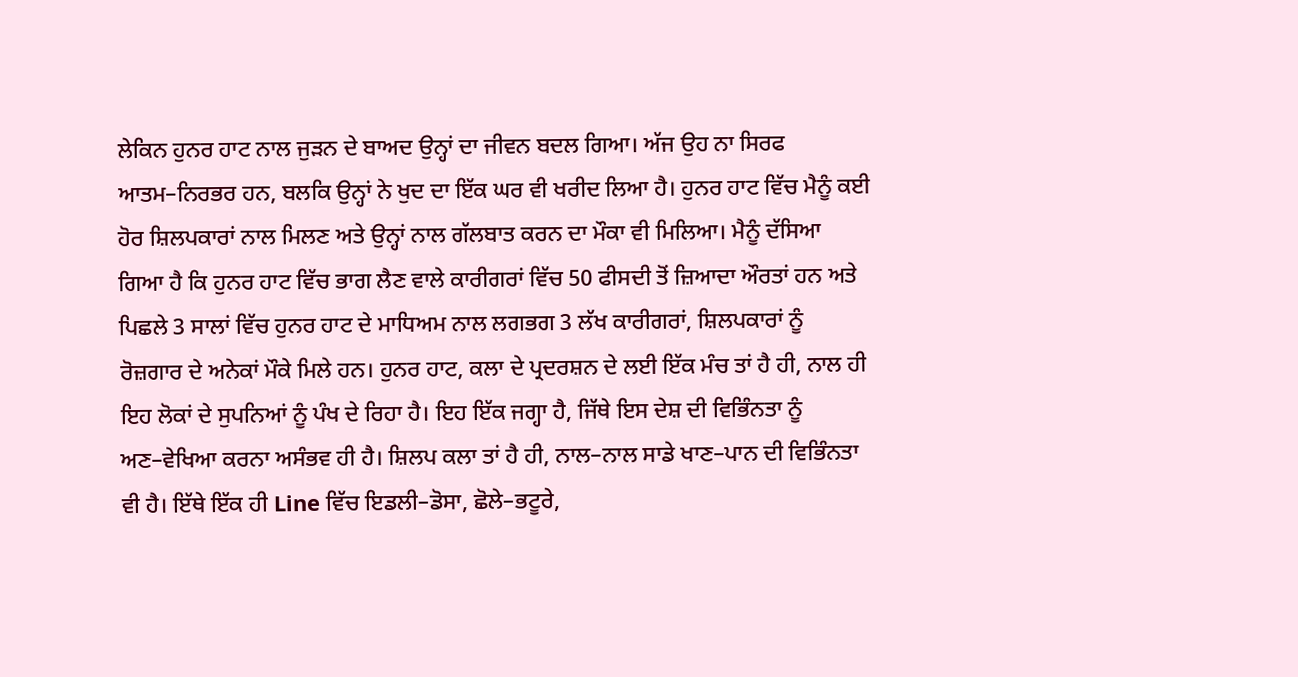ਲੇਕਿਨ ਹੁਨਰ ਹਾਟ ਨਾਲ ਜੁੜਨ ਦੇ ਬਾਅਦ ਉਨ੍ਹਾਂ ਦਾ ਜੀਵਨ ਬਦਲ ਗਿਆ। ਅੱਜ ਉਹ ਨਾ ਸਿਰਫ ਆਤਮ–ਨਿਰਭਰ ਹਨ, ਬਲਕਿ ਉਨ੍ਹਾਂ ਨੇ ਖੁਦ ਦਾ ਇੱਕ ਘਰ ਵੀ ਖਰੀਦ ਲਿਆ ਹੈ। ਹੁਨਰ ਹਾਟ ਵਿੱਚ ਮੈਨੂੰ ਕਈ ਹੋਰ ਸ਼ਿਲਪਕਾਰਾਂ ਨਾਲ ਮਿਲਣ ਅਤੇ ਉਨ੍ਹਾਂ ਨਾਲ ਗੱਲਬਾਤ ਕਰਨ ਦਾ ਮੌਕਾ ਵੀ ਮਿਲਿਆ। ਮੈਨੂੰ ਦੱਸਿਆ ਗਿਆ ਹੈ ਕਿ ਹੁਨਰ ਹਾਟ ਵਿੱਚ ਭਾਗ ਲੈਣ ਵਾਲੇ ਕਾਰੀਗਰਾਂ ਵਿੱਚ 50 ਫੀਸਦੀ ਤੋਂ ਜ਼ਿਆਦਾ ਔਰਤਾਂ ਹਨ ਅਤੇ ਪਿਛਲੇ 3 ਸਾਲਾਂ ਵਿੱਚ ਹੁਨਰ ਹਾਟ ਦੇ ਮਾਧਿਅਮ ਨਾਲ ਲਗਭਗ 3 ਲੱਖ ਕਾਰੀਗਰਾਂ, ਸ਼ਿਲਪਕਾਰਾਂ ਨੂੰ ਰੋਜ਼ਗਾਰ ਦੇ ਅਨੇਕਾਂ ਮੌਕੇ ਮਿਲੇ ਹਨ। ਹੁਨਰ ਹਾਟ, ਕਲਾ ਦੇ ਪ੍ਰਦਰਸ਼ਨ ਦੇ ਲਈ ਇੱਕ ਮੰਚ ਤਾਂ ਹੈ ਹੀ, ਨਾਲ ਹੀ ਇਹ ਲੋਕਾਂ ਦੇ ਸੁਪਨਿਆਂ ਨੂੰ ਪੰਖ ਦੇ ਰਿਹਾ ਹੈ। ਇਹ ਇੱਕ ਜਗ੍ਹਾ ਹੈ, ਜਿੱਥੇ ਇਸ ਦੇਸ਼ ਦੀ ਵਿਭਿੰਨਤਾ ਨੂੰ ਅਣ–ਵੇਖਿਆ ਕਰਨਾ ਅਸੰਭਵ ਹੀ ਹੈ। ਸ਼ਿਲਪ ਕਲਾ ਤਾਂ ਹੈ ਹੀ, ਨਾਲ–ਨਾਲ ਸਾਡੇ ਖਾਣ–ਪਾਨ ਦੀ ਵਿਭਿੰਨਤਾ ਵੀ ਹੈ। ਇੱਥੇ ਇੱਕ ਹੀ Line ਵਿੱਚ ਇਡਲੀ–ਡੋਸਾ, ਛੋਲੇ–ਭਟੂਰੇ,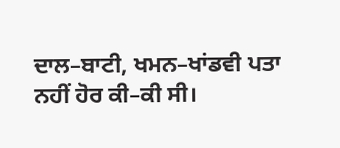ਦਾਲ–ਬਾਟੀ, ਖਮਨ–ਖਾਂਡਵੀ ਪਤਾ ਨਹੀਂ ਹੋਰ ਕੀ–ਕੀ ਸੀ।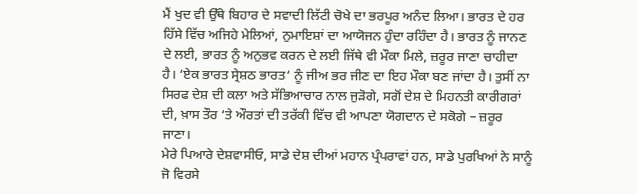ਮੈਂ ਖੁਦ ਵੀ ਉੱਥੇ ਬਿਹਾਰ ਦੇ ਸਵਾਦੀ ਲਿੱਟੀ ਚੋਖੇ ਦਾ ਭਰਪੂਰ ਅਨੰਦ ਲਿਆ। ਭਾਰਤ ਦੇ ਹਰ ਹਿੱਸੇ ਵਿੱਚ ਅਜਿਹੇ ਮੇਲਿਆਂ, ਨੁਮਾਇਸ਼ਾਂ ਦਾ ਆਯੋਜਨ ਹੁੰਦਾ ਰਹਿੰਦਾ ਹੈ। ਭਾਰਤ ਨੂੰ ਜਾਨਣ ਦੇ ਲਈ, ਭਾਰਤ ਨੂੰ ਅਨੁਭਵ ਕਰਨ ਦੇ ਲਈ ਜਿੱਥੇ ਵੀ ਮੌਕਾ ਮਿਲੇ, ਜ਼ਰੂਰ ਜਾਣਾ ਚਾਹੀਦਾ ਹੈ। ‘ਏਕ ਭਾਰਤ ਸ੍ਰੇਸ਼ਠ ਭਾਰਤ‘ ਨੂੰ ਜੀਅ ਭਰ ਜੀਣ ਦਾ ਇਹ ਮੌਕਾ ਬਣ ਜਾਂਦਾ ਹੈ। ਤੁਸੀਂ ਨਾ ਸਿਰਫ ਦੇਸ਼ ਦੀ ਕਲਾ ਅਤੇ ਸੱਭਿਆਚਾਰ ਨਾਲ ਜੁੜੋਗੇ, ਸਗੋਂ ਦੇਸ਼ ਦੇ ਮਿਹਨਤੀ ਕਾਰੀਗਰਾਂ ਦੀ, ਖ਼ਾਸ ਤੌਰ ‘ਤੇ ਔਰਤਾਂ ਦੀ ਤਰੱਕੀ ਵਿੱਚ ਵੀ ਆਪਣਾ ਯੋਗਦਾਨ ਦੇ ਸਕੋਗੇ – ਜ਼ਰੂਰ ਜਾਣਾ।
ਮੇਰੇ ਪਿਆਰੇ ਦੇਸ਼ਵਾਸੀਓ, ਸਾਡੇ ਦੇਸ਼ ਦੀਆਂ ਮਹਾਨ ਪ੍ਰੰਪਰਾਵਾਂ ਹਨ, ਸਾਡੇ ਪੁਰਖਿਆਂ ਨੇ ਸਾਨੂੰ ਜੋ ਵਿਰਸੇ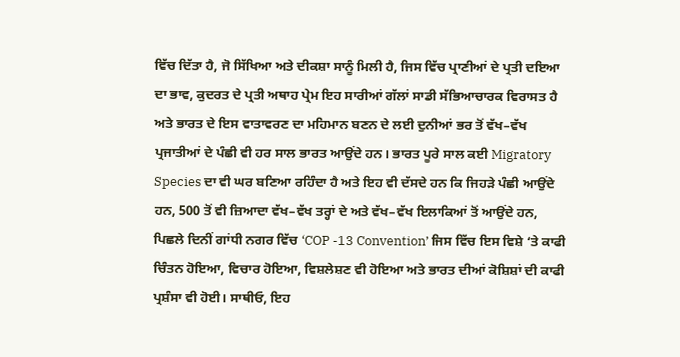ਵਿੱਚ ਦਿੱਤਾ ਹੈ, ਜੋ ਸਿੱਖਿਆ ਅਤੇ ਦੀਕਸ਼ਾ ਸਾਨੂੰ ਮਿਲੀ ਹੈ, ਜਿਸ ਵਿੱਚ ਪ੍ਰਾਣੀਆਂ ਦੇ ਪ੍ਰਤੀ ਦਇਆ ਦਾ ਭਾਵ, ਕੁਦਰਤ ਦੇ ਪ੍ਰਤੀ ਅਥਾਹ ਪ੍ਰੇਮ ਇਹ ਸਾਰੀਆਂ ਗੱਲਾਂ ਸਾਡੀ ਸੱਭਿਆਚਾਰਕ ਵਿਰਾਸਤ ਹੈ ਅਤੇ ਭਾਰਤ ਦੇ ਇਸ ਵਾਤਾਵਰਣ ਦਾ ਮਹਿਮਾਨ ਬਣਨ ਦੇ ਲਈ ਦੁਨੀਆਂ ਭਰ ਤੋਂ ਵੱਖ–ਵੱਖ ਪ੍ਰਜਾਤੀਆਂ ਦੇ ਪੰਛੀ ਵੀ ਹਰ ਸਾਲ ਭਾਰਤ ਆਉਂਦੇ ਹਨ। ਭਾਰਤ ਪੂਰੇ ਸਾਲ ਕਈ Migratory Species ਦਾ ਵੀ ਘਰ ਬਣਿਆ ਰਹਿੰਦਾ ਹੈ ਅਤੇ ਇਹ ਵੀ ਦੱਸਦੇ ਹਨ ਕਿ ਜਿਹੜੇ ਪੰਛੀ ਆਉਂਦੇ ਹਨ, 500 ਤੋਂ ਵੀ ਜ਼ਿਆਦਾ ਵੱਖ–ਵੱਖ ਤਰ੍ਹਾਂ ਦੇ ਅਤੇ ਵੱਖ–ਵੱਖ ਇਲਾਕਿਆਂ ਤੋਂ ਆਉਂਦੇ ਹਨ, ਪਿਛਲੇ ਦਿਨੀਂ ਗਾਂਧੀ ਨਗਰ ਵਿੱਚ ‘COP -13 Convention’ ਜਿਸ ਵਿੱਚ ਇਸ ਵਿਸ਼ੇ ‘ਤੇ ਕਾਫੀ ਚਿੰਤਨ ਹੋਇਆ, ਵਿਚਾਰ ਹੋਇਆ, ਵਿਸ਼ਲੇਸ਼ਣ ਵੀ ਹੋਇਆ ਅਤੇ ਭਾਰਤ ਦੀਆਂ ਕੋਸ਼ਿਸ਼ਾਂ ਦੀ ਕਾਫੀ ਪ੍ਰਸ਼ੰਸਾ ਵੀ ਹੋਈ। ਸਾਥੀਓ, ਇਹ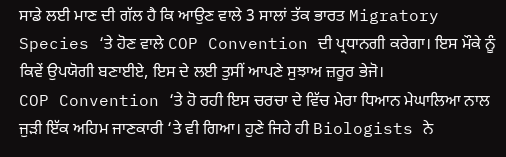ਸਾਡੇ ਲਈ ਮਾਣ ਦੀ ਗੱਲ ਹੈ ਕਿ ਆਉਣ ਵਾਲੇ 3 ਸਾਲਾਂ ਤੱਕ ਭਾਰਤ Migratory Species ‘ਤੇ ਹੋਣ ਵਾਲੇ COP Convention ਦੀ ਪ੍ਰਧਾਨਗੀ ਕਰੇਗਾ। ਇਸ ਮੌਕੇ ਨੂੰ ਕਿਵੇਂ ਉਪਯੋਗੀ ਬਣਾਈਏ, ਇਸ ਦੇ ਲਈ ਤੁਸੀਂ ਆਪਣੇ ਸੁਝਾਅ ਜ਼ਰੂਰ ਭੇਜੋ।
COP Convention ‘ਤੇ ਹੋ ਰਹੀ ਇਸ ਚਰਚਾ ਦੇ ਵਿੱਚ ਮੇਰਾ ਧਿਆਨ ਮੇਘਾਲਿਆ ਨਾਲ ਜੁੜੀ ਇੱਕ ਅਹਿਮ ਜਾਣਕਾਰੀ ‘ਤੇ ਵੀ ਗਿਆ। ਹੁਣੇ ਜਿਹੇ ਹੀ Biologists ਨੇ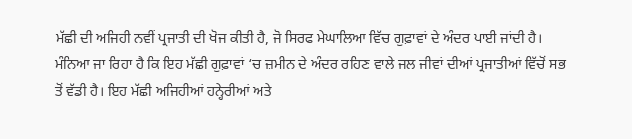ਮੱਛੀ ਦੀ ਅਜਿਹੀ ਨਵੀਂ ਪ੍ਰਜਾਤੀ ਦੀ ਖੋਜ ਕੀਤੀ ਹੈ, ਜੋ ਸਿਰਫ ਮੇਘਾਲਿਆ ਵਿੱਚ ਗੁਫ਼ਾਵਾਂ ਦੇ ਅੰਦਰ ਪਾਈ ਜਾਂਦੀ ਹੈ। ਮੰਨਿਆ ਜਾ ਰਿਹਾ ਹੈ ਕਿ ਇਹ ਮੱਛੀ ਗੁਫ਼ਾਵਾਂ ‘ਚ ਜ਼ਮੀਨ ਦੇ ਅੰਦਰ ਰਹਿਣ ਵਾਲੇ ਜਲ ਜੀਵਾਂ ਦੀਆਂ ਪ੍ਰਜਾਤੀਆਂ ਵਿੱਚੋਂ ਸਭ ਤੋਂ ਵੱਡੀ ਹੈ। ਇਹ ਮੱਛੀ ਅਜਿਹੀਆਂ ਹਨ੍ਹੇਰੀਆਂ ਅਤੇ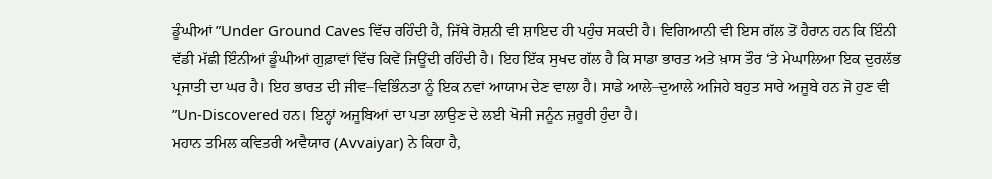ਡੂੰਘੀਆਂ ”Under Ground Caves ਵਿੱਚ ਰਹਿੰਦੀ ਹੈ, ਜਿੱਥੇ ਰੋਸ਼ਨੀ ਵੀ ਸ਼ਾਇਦ ਹੀ ਪਹੁੰਚ ਸਕਦੀ ਹੈ। ਵਿਗਿਆਨੀ ਵੀ ਇਸ ਗੱਲ ਤੋਂ ਹੈਰਾਨ ਹਨ ਕਿ ਇੰਨੀ ਵੱਡੀ ਮੱਛੀ ਇੰਨੀਆਂ ਡੂੰਘੀਆਂ ਗੁਫ਼ਾਵਾਂ ਵਿੱਚ ਕਿਵੇਂ ਜਿਊਂਦੀ ਰਹਿੰਦੀ ਹੈ। ਇਹ ਇੱਕ ਸੁਖਦ ਗੱਲ ਹੈ ਕਿ ਸਾਡਾ ਭਾਰਤ ਅਤੇ ਖ਼ਾਸ ਤੌਰ ‘ਤੇ ਮੇਘਾਲਿਆ ਇਕ ਦੁਰਲੱਭ ਪ੍ਰਜਾਤੀ ਦਾ ਘਰ ਹੈ। ਇਹ ਭਾਰਤ ਦੀ ਜੀਵ–ਵਿਭਿੰਨਤਾ ਨੂੰ ਇਕ ਨਵਾਂ ਆਯਾਮ ਦੇਣ ਵਾਲਾ ਹੈ। ਸਾਡੇ ਆਲੇ–ਦੁਆਲੇ ਅਜਿਹੇ ਬਹੁਤ ਸਾਰੇ ਅਜੂਬੇ ਹਨ ਜੋ ਹੁਣ ਵੀ ”Un-Discovered ਹਨ। ਇਨ੍ਹਾਂ ਅਜੂਬਿਆਂ ਦਾ ਪਤਾ ਲਾਉਣ ਦੇ ਲਈ ਖੋਜੀ ਜਨੂੰਨ ਜ਼ਰੂਰੀ ਹੁੰਦਾ ਹੈ।
ਮਹਾਨ ਤਮਿਲ ਕਵਿਤਰੀ ਅਵੈਯਾਰ (Avvaiyar) ਨੇ ਕਿਹਾ ਹੈ,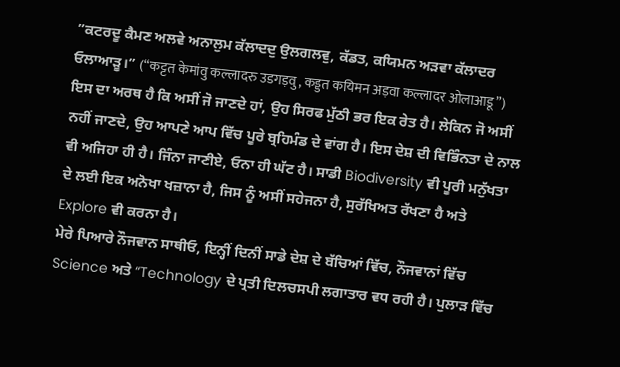”ਕਟਰਦੂ ਕੈਮਣ ਅਲਵੇ ਅਨਾਲੁਮ ਕੱਲਾਦਦੁ ਉਲਗਲਵੁ, ਕੱਡਤ, ਕਯਿਮਨ ਅੜਵਾ ਕੱਲਾਦਰ ਓਲਾਆੜੂ।” (“कट्टत केमांवु कल्लादरु उडगड़वु, कड्डत कयिमन अड़वा कल्लादर ओलाआडू”)
ਇਸ ਦਾ ਅਰਥ ਹੈ ਕਿ ਅਸੀਂ ਜੋ ਜਾਣਦੇ ਹਾਂ, ਉਹ ਸਿਰਫ ਮੁੱਠੀ ਭਰ ਇਕ ਰੇਤ ਹੈ। ਲੇਕਿਨ ਜੋ ਅਸੀਂ ਨਹੀਂ ਜਾਣਦੇ, ਉਹ ਆਪਣੇ ਆਪ ਵਿੱਚ ਪੂਰੇ ਬ੍ਰਹਿਮੰਡ ਦੇ ਵਾਂਗ ਹੈ। ਇਸ ਦੇਸ਼ ਦੀ ਵਿਭਿੰਨਤਾ ਦੇ ਨਾਲ ਵੀ ਅਜਿਹਾ ਹੀ ਹੈ। ਜਿੰਨਾ ਜਾਣੀਏ, ਓਨਾ ਹੀ ਘੱਟ ਹੈ। ਸਾਡੀ Biodiversity ਵੀ ਪੂਰੀ ਮਨੁੱਖਤਾ ਦੇ ਲਈ ਇਕ ਅਨੋਖਾ ਖਜ਼ਾਨਾ ਹੈ, ਜਿਸ ਨੂੰ ਅਸੀਂ ਸਹੇਜਨਾ ਹੈ, ਸੁਰੱਖਿਅਤ ਰੱਖਣਾ ਹੈ ਅਤੇ Explore ਵੀ ਕਰਨਾ ਹੈ।
ਮੇਰੇ ਪਿਆਰੇ ਨੌਜਵਾਨ ਸਾਥੀਓ, ਇਨ੍ਹੀਂ ਦਿਨੀਂ ਸਾਡੇ ਦੇਸ਼ ਦੇ ਬੱਚਿਆਂ ਵਿੱਚ, ਨੌਜਵਾਨਾਂ ਵਿੱਚ Science ਅਤੇ “Technology ਦੇ ਪ੍ਰਤੀ ਦਿਲਚਸਪੀ ਲਗਾਤਾਰ ਵਧ ਰਹੀ ਹੈ। ਪੁਲਾੜ ਵਿੱਚ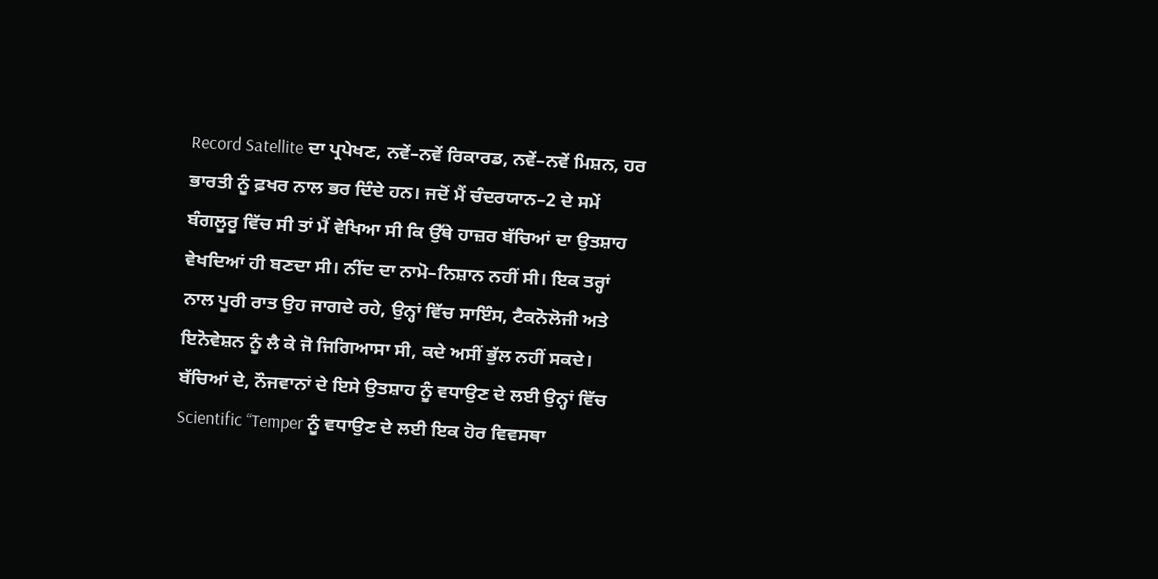Record Satellite ਦਾ ਪ੍ਰਪੇਖਣ, ਨਵੇਂ–ਨਵੇਂ ਰਿਕਾਰਡ, ਨਵੇਂ–ਨਵੇਂ ਮਿਸ਼ਨ, ਹਰ ਭਾਰਤੀ ਨੂੰ ਫ਼ਖਰ ਨਾਲ ਭਰ ਦਿੰਦੇ ਹਨ। ਜਦੋਂ ਮੈਂ ਚੰਦਰਯਾਨ–2 ਦੇ ਸਮੇਂ ਬੰਗਲੂਰੂ ਵਿੱਚ ਸੀ ਤਾਂ ਮੈਂ ਵੇਖਿਆ ਸੀ ਕਿ ਉੱਥੇ ਹਾਜ਼ਰ ਬੱਚਿਆਂ ਦਾ ਉਤਸ਼ਾਹ ਵੇਖਦਿਆਂ ਹੀ ਬਣਦਾ ਸੀ। ਨੀਂਦ ਦਾ ਨਾਮੋ–ਨਿਸ਼ਾਨ ਨਹੀਂ ਸੀ। ਇਕ ਤਰ੍ਹਾਂ ਨਾਲ ਪੂਰੀ ਰਾਤ ਉਹ ਜਾਗਦੇ ਰਹੇ, ਉਨ੍ਹਾਂ ਵਿੱਚ ਸਾਇੰਸ, ਟੈਕਨੋਲੋਜੀ ਅਤੇ ਇਨੋਵੇਸ਼ਨ ਨੂੰ ਲੈ ਕੇ ਜੋ ਜਿਗਿਆਸਾ ਸੀ, ਕਦੇ ਅਸੀਂ ਭੁੱਲ ਨਹੀਂ ਸਕਦੇ। ਬੱਚਿਆਂ ਦੇ, ਨੌਜਵਾਨਾਂ ਦੇ ਇਸੇ ਉਤਸ਼ਾਹ ਨੂੰ ਵਧਾਉਣ ਦੇ ਲਈ ਉਨ੍ਹਾਂ ਵਿੱਚ Scientific “Temper ਨੂੰ ਵਧਾਉਣ ਦੇ ਲਈ ਇਕ ਹੋਰ ਵਿਵਸਥਾ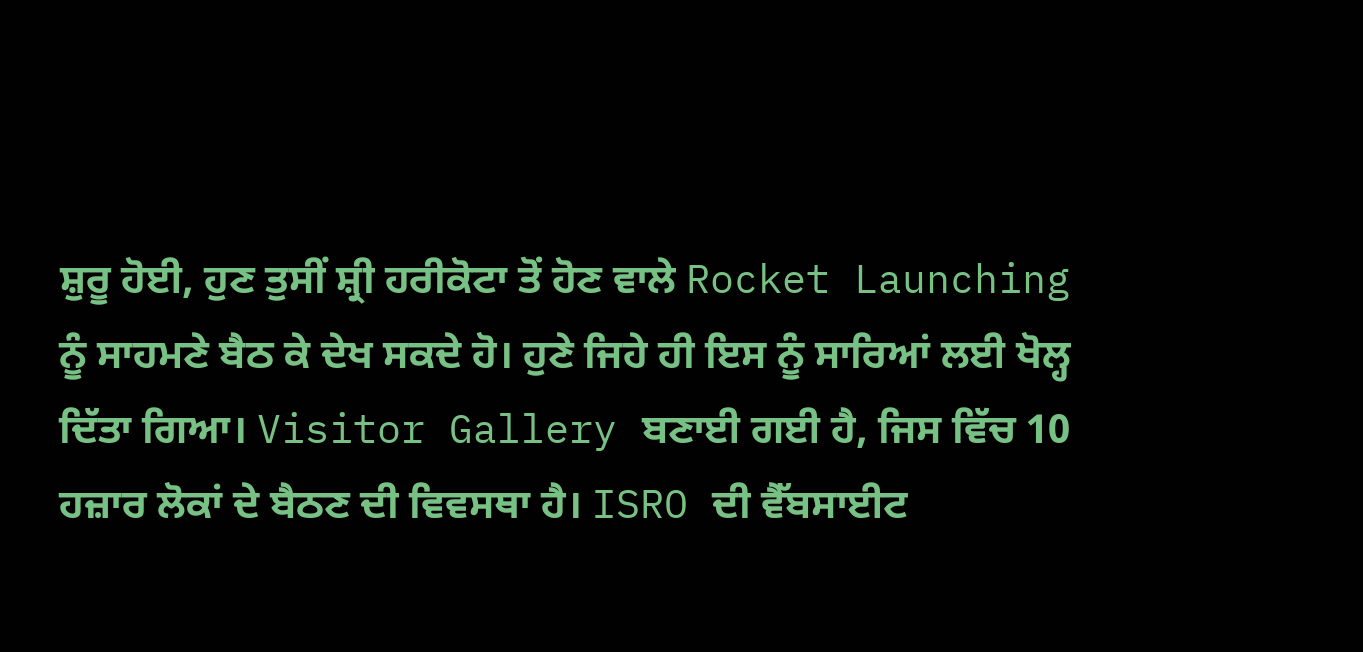ਸ਼ੁਰੂ ਹੋਈ, ਹੁਣ ਤੁਸੀਂ ਸ਼੍ਰੀ ਹਰੀਕੋਟਾ ਤੋਂ ਹੋਣ ਵਾਲੇ Rocket Launching ਨੂੰ ਸਾਹਮਣੇ ਬੈਠ ਕੇ ਦੇਖ ਸਕਦੇ ਹੋ। ਹੁਣੇ ਜਿਹੇ ਹੀ ਇਸ ਨੂੰ ਸਾਰਿਆਂ ਲਈ ਖੋਲ੍ਹ ਦਿੱਤਾ ਗਿਆ। Visitor Gallery ਬਣਾਈ ਗਈ ਹੈ, ਜਿਸ ਵਿੱਚ 10 ਹਜ਼ਾਰ ਲੋਕਾਂ ਦੇ ਬੈਠਣ ਦੀ ਵਿਵਸਥਾ ਹੈ। ISRO ਦੀ ਵੈੱਬਸਾਈਟ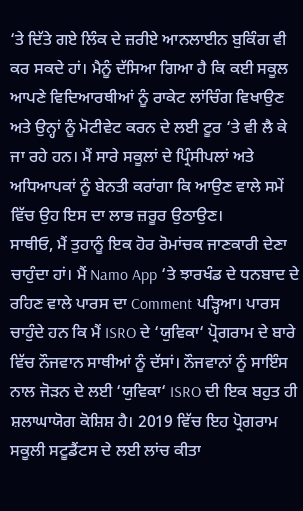‘ਤੇ ਦਿੱਤੇ ਗਏ ਲਿੰਕ ਦੇ ਜ਼ਰੀਏ ਆਨਲਾਈਨ ਬੁਕਿੰਗ ਵੀ ਕਰ ਸਕਦੇ ਹਾਂ। ਮੈਨੂੰ ਦੱਸਿਆ ਗਿਆ ਹੈ ਕਿ ਕਈ ਸਕੂਲ ਆਪਣੇ ਵਿਦਿਆਰਥੀਆਂ ਨੂੰ ਰਾਕੇਟ ਲਾਂਚਿੰਗ ਵਿਖਾਉਣ ਅਤੇ ਉਨ੍ਹਾਂ ਨੂੰ ਮੋਟੀਵੇਟ ਕਰਨ ਦੇ ਲਈ ਟੂਰ ‘ਤੇ ਵੀ ਲੈ ਕੇ ਜਾ ਰਹੇ ਹਨ। ਮੈਂ ਸਾਰੇ ਸਕੂਲਾਂ ਦੇ ਪ੍ਰਿੰਸੀਪਲਾਂ ਅਤੇ ਅਧਿਆਪਕਾਂ ਨੂੰ ਬੇਨਤੀ ਕਰਾਂਗਾ ਕਿ ਆਉਣ ਵਾਲੇ ਸਮੇਂ ਵਿੱਚ ਉਹ ਇਸ ਦਾ ਲਾਭ ਜ਼ਰੂਰ ਉਠਾਉਣ।
ਸਾਥੀਓ, ਮੈਂ ਤੁਹਾਨੂੰ ਇਕ ਹੋਰ ਰੋਮਾਂਚਕ ਜਾਣਕਾਰੀ ਦੇਣਾ ਚਾਹੁੰਦਾ ਹਾਂ। ਮੈਂ Namo App ‘ਤੇ ਝਾਰਖੰਡ ਦੇ ਧਨਬਾਦ ਦੇ ਰਹਿਣ ਵਾਲੇ ਪਾਰਸ ਦਾ Comment ਪੜ੍ਹਿਆ। ਪਾਰਸ ਚਾਹੁੰਦੇ ਹਨ ਕਿ ਮੈਂ ISRO ਦੇ ‘ਯੁਵਿਕਾ‘ ਪ੍ਰੋਗਰਾਮ ਦੇ ਬਾਰੇ ਵਿੱਚ ਨੌਜਵਾਨ ਸਾਥੀਆਂ ਨੂੰ ਦੱਸਾਂ। ਨੌਜਵਾਨਾਂ ਨੂੰ ਸਾਇੰਸ ਨਾਲ ਜੋੜਨ ਦੇ ਲਈ ‘ਯੁਵਿਕਾ‘ ISRO ਦੀ ਇਕ ਬਹੁਤ ਹੀ ਸ਼ਲਾਘਾਯੋਗ ਕੋਸ਼ਿਸ਼ ਹੈ। 2019 ਵਿੱਚ ਇਹ ਪ੍ਰੋਗਰਾਮ ਸਕੂਲੀ ਸਟੂਡੈਂਟਸ ਦੇ ਲਈ ਲਾਂਚ ਕੀਤਾ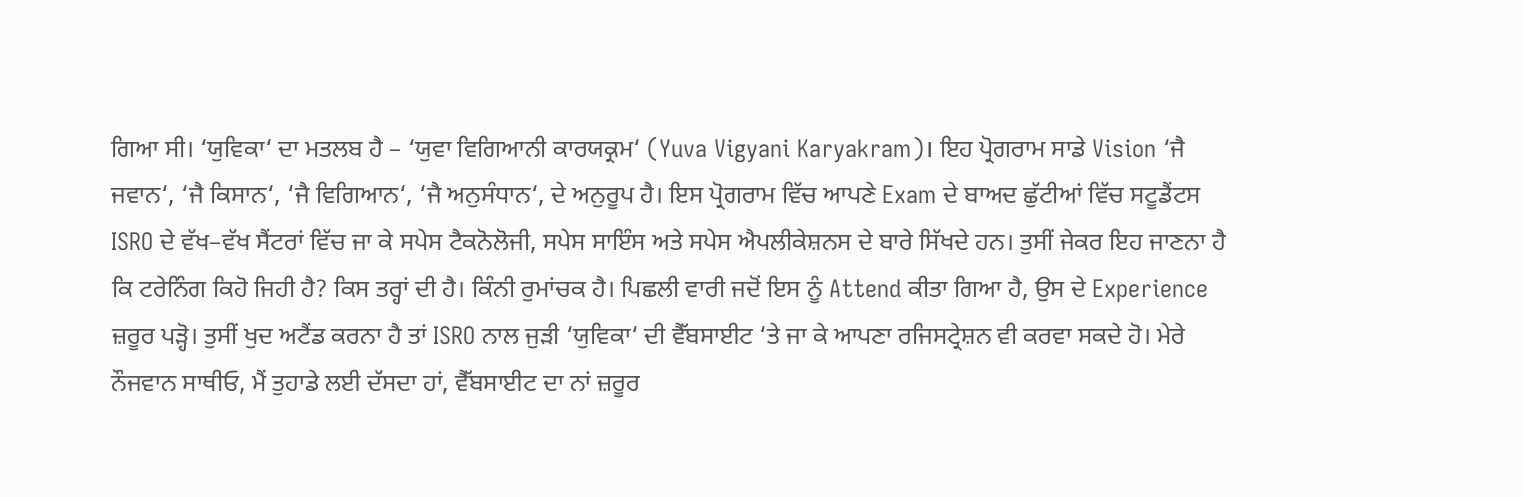ਗਿਆ ਸੀ। ‘ਯੁਵਿਕਾ‘ ਦਾ ਮਤਲਬ ਹੈ – ‘ਯੁਵਾ ਵਿਗਿਆਨੀ ਕਾਰਯਕ੍ਰਮ‘ (Yuva Vigyani Karyakram)। ਇਹ ਪ੍ਰੋਗਰਾਮ ਸਾਡੇ Vision ‘ਜੈ ਜਵਾਨ‘, ‘ਜੈ ਕਿਸਾਨ‘, ‘ਜੈ ਵਿਗਿਆਨ‘, ‘ਜੈ ਅਨੁਸੰਧਾਨ‘, ਦੇ ਅਨੁਰੂਪ ਹੈ। ਇਸ ਪ੍ਰੋਗਰਾਮ ਵਿੱਚ ਆਪਣੇ Exam ਦੇ ਬਾਅਦ ਛੁੱਟੀਆਂ ਵਿੱਚ ਸਟੂਡੈਂਟਸ ISRO ਦੇ ਵੱਖ–ਵੱਖ ਸੈਂਟਰਾਂ ਵਿੱਚ ਜਾ ਕੇ ਸਪੇਸ ਟੈਕਨੋਲੋਜੀ, ਸਪੇਸ ਸਾਇੰਸ ਅਤੇ ਸਪੇਸ ਐਪਲੀਕੇਸ਼ਨਸ ਦੇ ਬਾਰੇ ਸਿੱਖਦੇ ਹਨ। ਤੁਸੀਂ ਜੇਕਰ ਇਹ ਜਾਣਨਾ ਹੈ ਕਿ ਟਰੇਨਿੰਗ ਕਿਹੋ ਜਿਹੀ ਹੈ? ਕਿਸ ਤਰ੍ਹਾਂ ਦੀ ਹੈ। ਕਿੰਨੀ ਰੁਮਾਂਚਕ ਹੈ। ਪਿਛਲੀ ਵਾਰੀ ਜਦੋਂ ਇਸ ਨੂੰ Attend ਕੀਤਾ ਗਿਆ ਹੈ, ਉਸ ਦੇ Experience ਜ਼ਰੂਰ ਪੜ੍ਹੋ। ਤੁਸੀਂ ਖੁਦ ਅਟੈਂਡ ਕਰਨਾ ਹੈ ਤਾਂ ISRO ਨਾਲ ਜੁੜੀ ‘ਯੁਵਿਕਾ‘ ਦੀ ਵੈੱਬਸਾਈਟ ‘ਤੇ ਜਾ ਕੇ ਆਪਣਾ ਰਜਿਸਟ੍ਰੇਸ਼ਨ ਵੀ ਕਰਵਾ ਸਕਦੇ ਹੋ। ਮੇਰੇ ਨੌਜਵਾਨ ਸਾਥੀਓ, ਮੈਂ ਤੁਹਾਡੇ ਲਈ ਦੱਸਦਾ ਹਾਂ, ਵੈੱਬਸਾਈਟ ਦਾ ਨਾਂ ਜ਼ਰੂਰ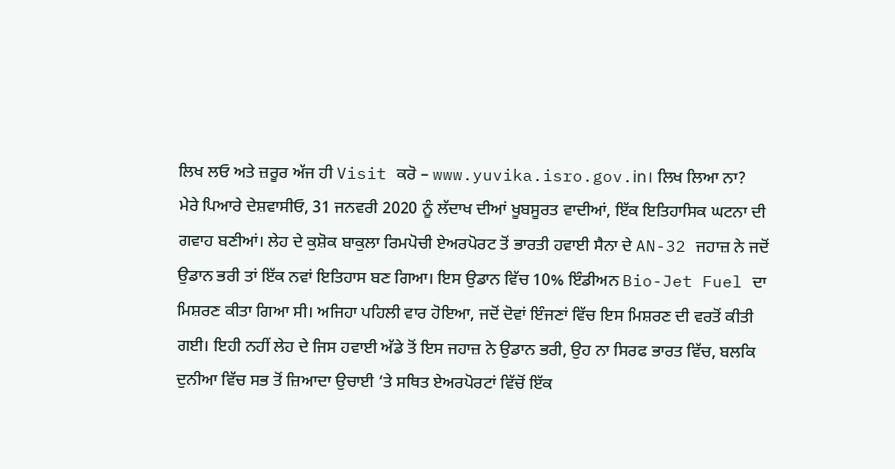ਲਿਖ ਲਓ ਅਤੇ ਜ਼ਰੂਰ ਅੱਜ ਹੀ Visit ਕਰੋ – www.yuvika.isro.gov.in। ਲਿਖ ਲਿਆ ਨਾ?
ਮੇਰੇ ਪਿਆਰੇ ਦੇਸ਼ਵਾਸੀਓ, 31 ਜਨਵਰੀ 2020 ਨੂੰ ਲੱਦਾਖ ਦੀਆਂ ਖੂਬਸੂਰਤ ਵਾਦੀਆਂ, ਇੱਕ ਇਤਿਹਾਸਿਕ ਘਟਨਾ ਦੀ ਗਵਾਹ ਬਣੀਆਂ। ਲੇਹ ਦੇ ਕੁਸ਼ੋਕ ਬਾਕੁਲਾ ਰਿਮਪੋਚੀ ਏਅਰਪੋਰਟ ਤੋਂ ਭਾਰਤੀ ਹਵਾਈ ਸੈਨਾ ਦੇ AN-32 ਜਹਾਜ਼ ਨੇ ਜਦੋਂ ਉਡਾਨ ਭਰੀ ਤਾਂ ਇੱਕ ਨਵਾਂ ਇਤਿਹਾਸ ਬਣ ਗਿਆ। ਇਸ ਉਡਾਨ ਵਿੱਚ 10% ਇੰਡੀਅਨ Bio-Jet Fuel ਦਾ ਮਿਸ਼ਰਣ ਕੀਤਾ ਗਿਆ ਸੀ। ਅਜਿਹਾ ਪਹਿਲੀ ਵਾਰ ਹੋਇਆ, ਜਦੋਂ ਦੋਵਾਂ ਇੰਜਣਾਂ ਵਿੱਚ ਇਸ ਮਿਸ਼ਰਣ ਦੀ ਵਰਤੋਂ ਕੀਤੀ ਗਈ। ਇਹੀ ਨਹੀਂ ਲੇਹ ਦੇ ਜਿਸ ਹਵਾਈ ਅੱਡੇ ਤੋਂ ਇਸ ਜਹਾਜ਼ ਨੇ ਉਡਾਨ ਭਰੀ, ਉਹ ਨਾ ਸਿਰਫ ਭਾਰਤ ਵਿੱਚ, ਬਲਕਿ ਦੁਨੀਆ ਵਿੱਚ ਸਭ ਤੋਂ ਜ਼ਿਆਦਾ ਉਚਾਈ ‘ਤੇ ਸਥਿਤ ਏਅਰਪੋਰਟਾਂ ਵਿੱਚੋਂ ਇੱਕ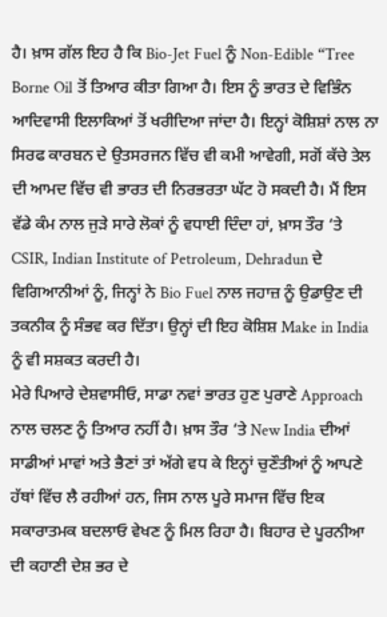ਹੈ। ਖ਼ਾਸ ਗੱਲ ਇਹ ਹੈ ਕਿ Bio-Jet Fuel ਨੂੰ Non-Edible “Tree Borne Oil ਤੋਂ ਤਿਆਰ ਕੀਤਾ ਗਿਆ ਹੈ। ਇਸ ਨੂੰ ਭਾਰਤ ਦੇ ਵਿਭਿੰਨ ਆਦਿਵਾਸੀ ਇਲਾਕਿਆਂ ਤੋਂ ਖਰੀਦਿਆ ਜਾਂਦਾ ਹੈ। ਇਨ੍ਹਾਂ ਕੋਸ਼ਿਸ਼ਾਂ ਨਾਲ ਨਾ ਸਿਰਫ ਕਾਰਬਨ ਦੇ ਉਤਸਰਜਨ ਵਿੱਚ ਵੀ ਕਮੀ ਆਵੇਗੀ, ਸਗੋਂ ਕੱਚੇ ਤੇਲ ਦੀ ਆਮਦ ਵਿੱਚ ਵੀ ਭਾਰਤ ਦੀ ਨਿਰਭਰਤਾ ਘੱਟ ਹੋ ਸਕਦੀ ਹੈ। ਮੈਂ ਇਸ ਵੱਡੇ ਕੰਮ ਨਾਲ ਜੁੜੇ ਸਾਰੇ ਲੋਕਾਂ ਨੂੰ ਵਧਾਈ ਦਿੰਦਾ ਹਾਂ, ਖ਼ਾਸ ਤੌਰ ‘ਤੇ CSIR, Indian Institute of Petroleum, Dehradun ਦੇ ਵਿਗਿਆਨੀਆਂ ਨੂੰ, ਜਿਨ੍ਹਾਂ ਨੇ Bio Fuel ਨਾਲ ਜਹਾਜ਼ ਨੂੰ ਉਡਾਉਣ ਦੀ ਤਕਨੀਕ ਨੂੰ ਸੰਭਵ ਕਰ ਦਿੱਤਾ। ਉਨ੍ਹਾਂ ਦੀ ਇਹ ਕੋਸ਼ਿਸ਼ Make in India ਨੂੰ ਵੀ ਸਸ਼ਕਤ ਕਰਦੀ ਹੈ।
ਮੇਰੇ ਪਿਆਰੇ ਦੇਸ਼ਵਾਸੀਓ, ਸਾਡਾ ਨਵਾਂ ਭਾਰਤ ਹੁਣ ਪੁਰਾਣੇ Approach ਨਾਲ ਚਲਣ ਨੂੰ ਤਿਆਰ ਨਹੀਂ ਹੈ। ਖ਼ਾਸ ਤੌਰ ‘ਤੇ New India ਦੀਆਂ ਸਾਡੀਆਂ ਮਾਵਾਂ ਅਤੇ ਭੈਣਾਂ ਤਾਂ ਅੱਗੇ ਵਧ ਕੇ ਇਨ੍ਹਾਂ ਚੁਣੌਤੀਆਂ ਨੂੰ ਆਪਣੇ ਹੱਥਾਂ ਵਿੱਚ ਲੈ ਰਹੀਆਂ ਹਨ, ਜਿਸ ਨਾਲ ਪੂਰੇ ਸਮਾਜ ਵਿੱਚ ਇਕ ਸਕਾਰਾਤਮਕ ਬਦਲਾਓ ਵੇਖਣ ਨੂੰ ਮਿਲ ਰਿਹਾ ਹੈ। ਬਿਹਾਰ ਦੇ ਪੂਰਨੀਆ ਦੀ ਕਹਾਣੀ ਦੇਸ਼ ਭਰ ਦੇ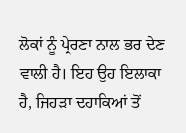ਲੋਕਾਂ ਨੂੰ ਪ੍ਰੇਰਣਾ ਨਾਲ ਭਰ ਦੇਣ ਵਾਲੀ ਹੈ। ਇਹ ਉਹ ਇਲਾਕਾ ਹੈ, ਜਿਹੜਾ ਦਹਾਕਿਆਂ ਤੋਂ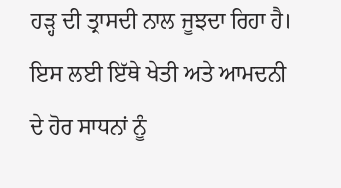ਹੜ੍ਹ ਦੀ ਤ੍ਰਾਸਦੀ ਨਾਲ ਜੂਝਦਾ ਰਿਹਾ ਹੈ। ਇਸ ਲਈ ਇੱਥੇ ਖੇਤੀ ਅਤੇ ਆਮਦਨੀ ਦੇ ਹੋਰ ਸਾਧਨਾਂ ਨੂੰ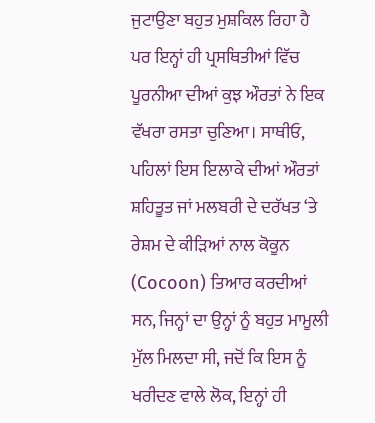ਜੁਟਾਉਣਾ ਬਹੁਤ ਮੁਸ਼ਕਿਲ ਰਿਹਾ ਹੈ ਪਰ ਇਨ੍ਹਾਂ ਹੀ ਪ੍ਰਸਥਿਤੀਆਂ ਵਿੱਚ ਪੂਰਨੀਆ ਦੀਆਂ ਕੁਝ ਔਰਤਾਂ ਨੇ ਇਕ ਵੱਖਰਾ ਰਸਤਾ ਚੁਣਿਆ। ਸਾਥੀਓ, ਪਹਿਲਾਂ ਇਸ ਇਲਾਕੇ ਦੀਆਂ ਔਰਤਾਂ ਸ਼ਹਿਤੂਤ ਜਾਂ ਮਲਬਰੀ ਦੇ ਦਰੱਖਤ ‘ਤੇ ਰੇਸ਼ਮ ਦੇ ਕੀੜਿਆਂ ਨਾਲ ਕੋਕੂਨ (Cocoon) ਤਿਆਰ ਕਰਦੀਆਂ ਸਨ, ਜਿਨ੍ਹਾਂ ਦਾ ਉਨ੍ਹਾਂ ਨੂੰ ਬਹੁਤ ਮਾਮੂਲੀ ਮੁੱਲ ਮਿਲਦਾ ਸੀ, ਜਦੋਂ ਕਿ ਇਸ ਨੂੰ ਖਰੀਦਣ ਵਾਲੇ ਲੋਕ, ਇਨ੍ਹਾਂ ਹੀ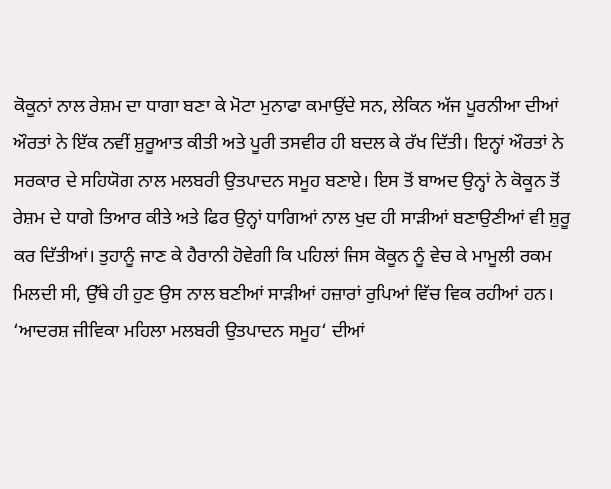ਕੋਕੂਨਾਂ ਨਾਲ ਰੇਸ਼ਮ ਦਾ ਧਾਗਾ ਬਣਾ ਕੇ ਮੋਟਾ ਮੁਨਾਫਾ ਕਮਾਉਂਦੇ ਸਨ, ਲੇਕਿਨ ਅੱਜ ਪੂਰਨੀਆ ਦੀਆਂ ਔਰਤਾਂ ਨੇ ਇੱਕ ਨਵੀਂ ਸ਼ੁਰੂਆਤ ਕੀਤੀ ਅਤੇ ਪੂਰੀ ਤਸਵੀਰ ਹੀ ਬਦਲ ਕੇ ਰੱਖ ਦਿੱਤੀ। ਇਨ੍ਹਾਂ ਔਰਤਾਂ ਨੇ ਸਰਕਾਰ ਦੇ ਸਹਿਯੋਗ ਨਾਲ ਮਲਬਰੀ ਉਤਪਾਦਨ ਸਮੂਹ ਬਣਾਏ। ਇਸ ਤੋਂ ਬਾਅਦ ਉਨ੍ਹਾਂ ਨੇ ਕੋਕੂਨ ਤੋਂ ਰੇਸ਼ਮ ਦੇ ਧਾਗੇ ਤਿਆਰ ਕੀਤੇ ਅਤੇ ਫਿਰ ਉਨ੍ਹਾਂ ਧਾਗਿਆਂ ਨਾਲ ਖੁਦ ਹੀ ਸਾੜੀਆਂ ਬਣਾਉਣੀਆਂ ਵੀ ਸ਼ੁਰੂ ਕਰ ਦਿੱਤੀਆਂ। ਤੁਹਾਨੂੰ ਜਾਣ ਕੇ ਹੈਰਾਨੀ ਹੋਵੇਗੀ ਕਿ ਪਹਿਲਾਂ ਜਿਸ ਕੋਕੂਨ ਨੂੰ ਵੇਚ ਕੇ ਮਾਮੂਲੀ ਰਕਮ ਮਿਲਦੀ ਸੀ, ਉੱਥੇ ਹੀ ਹੁਣ ਉਸ ਨਾਲ ਬਣੀਆਂ ਸਾੜੀਆਂ ਹਜ਼ਾਰਾਂ ਰੁਪਿਆਂ ਵਿੱਚ ਵਿਕ ਰਹੀਆਂ ਹਨ। ‘ਆਦਰਸ਼ ਜੀਵਿਕਾ ਮਹਿਲਾ ਮਲਬਰੀ ਉਤਪਾਦਨ ਸਮੂਹ‘ ਦੀਆਂ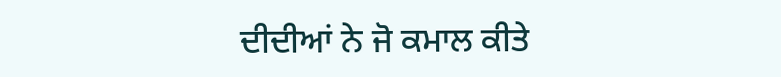ਦੀਦੀਆਂ ਨੇ ਜੋ ਕਮਾਲ ਕੀਤੇ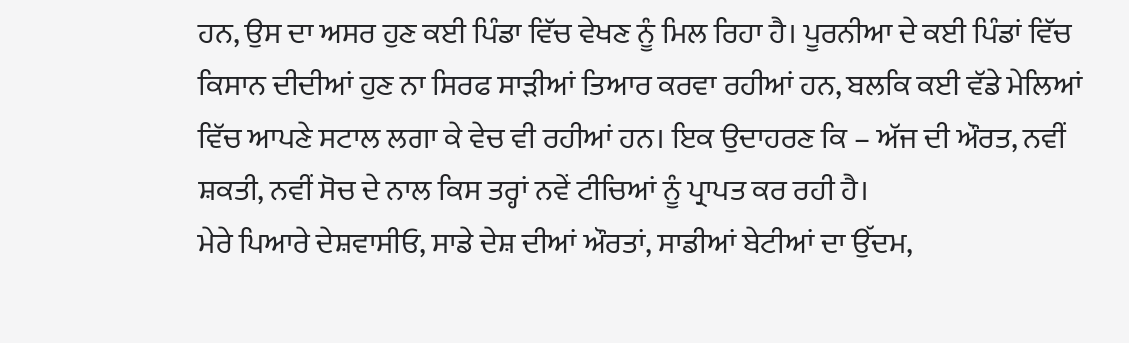ਹਨ, ਉਸ ਦਾ ਅਸਰ ਹੁਣ ਕਈ ਪਿੰਡਾ ਵਿੱਚ ਵੇਖਣ ਨੂੰ ਮਿਲ ਰਿਹਾ ਹੈ। ਪੂਰਨੀਆ ਦੇ ਕਈ ਪਿੰਡਾਂ ਵਿੱਚ ਕਿਸਾਨ ਦੀਦੀਆਂ ਹੁਣ ਨਾ ਸਿਰਫ ਸਾੜੀਆਂ ਤਿਆਰ ਕਰਵਾ ਰਹੀਆਂ ਹਨ, ਬਲਕਿ ਕਈ ਵੱਡੇ ਮੇਲਿਆਂ ਵਿੱਚ ਆਪਣੇ ਸਟਾਲ ਲਗਾ ਕੇ ਵੇਚ ਵੀ ਰਹੀਆਂ ਹਨ। ਇਕ ਉਦਾਹਰਣ ਕਿ – ਅੱਜ ਦੀ ਔਰਤ, ਨਵੀਂ ਸ਼ਕਤੀ, ਨਵੀਂ ਸੋਚ ਦੇ ਨਾਲ ਕਿਸ ਤਰ੍ਹਾਂ ਨਵੇਂ ਟੀਚਿਆਂ ਨੂੰ ਪ੍ਰਾਪਤ ਕਰ ਰਹੀ ਹੈ।
ਮੇਰੇ ਪਿਆਰੇ ਦੇਸ਼ਵਾਸੀਓ, ਸਾਡੇ ਦੇਸ਼ ਦੀਆਂ ਔਰਤਾਂ, ਸਾਡੀਆਂ ਬੇਟੀਆਂ ਦਾ ਉੱਦਮ,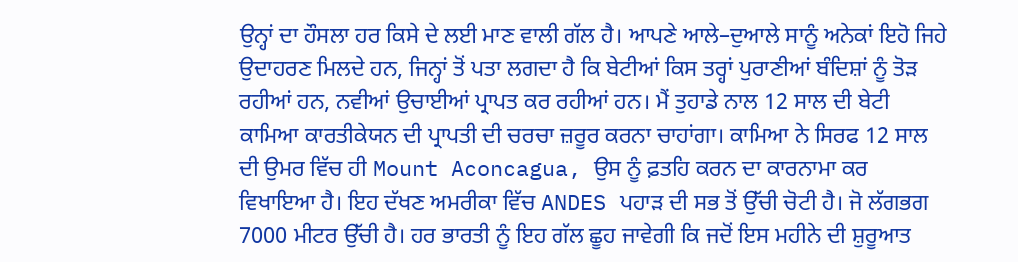ਉਨ੍ਹਾਂ ਦਾ ਹੌਸਲਾ ਹਰ ਕਿਸੇ ਦੇ ਲਈ ਮਾਣ ਵਾਲੀ ਗੱਲ ਹੈ। ਆਪਣੇ ਆਲੇ–ਦੁਆਲੇ ਸਾਨੂੰ ਅਨੇਕਾਂ ਇਹੋ ਜਿਹੇ ਉਦਾਹਰਣ ਮਿਲਦੇ ਹਨ, ਜਿਨ੍ਹਾਂ ਤੋਂ ਪਤਾ ਲਗਦਾ ਹੈ ਕਿ ਬੇਟੀਆਂ ਕਿਸ ਤਰ੍ਹਾਂ ਪੁਰਾਣੀਆਂ ਬੰਦਿਸ਼ਾਂ ਨੂੰ ਤੋੜ ਰਹੀਆਂ ਹਨ, ਨਵੀਆਂ ਉਚਾਈਆਂ ਪ੍ਰਾਪਤ ਕਰ ਰਹੀਆਂ ਹਨ। ਮੈਂ ਤੁਹਾਡੇ ਨਾਲ 12 ਸਾਲ ਦੀ ਬੇਟੀ ਕਾਮਿਆ ਕਾਰਤੀਕੇਯਨ ਦੀ ਪ੍ਰਾਪਤੀ ਦੀ ਚਰਚਾ ਜ਼ਰੂਰ ਕਰਨਾ ਚਾਹਾਂਗਾ। ਕਾਮਿਆ ਨੇ ਸਿਰਫ 12 ਸਾਲ ਦੀ ਉਮਰ ਵਿੱਚ ਹੀ Mount Aconcagua, ਉਸ ਨੂੰ ਫ਼ਤਹਿ ਕਰਨ ਦਾ ਕਾਰਨਾਮਾ ਕਰ ਵਿਖਾਇਆ ਹੈ। ਇਹ ਦੱਖਣ ਅਮਰੀਕਾ ਵਿੱਚ ANDES ਪਹਾੜ ਦੀ ਸਭ ਤੋਂ ਉੱਚੀ ਚੋਟੀ ਹੈ। ਜੋ ਲੱਗਭਗ 7000 ਮੀਟਰ ਉੱਚੀ ਹੈ। ਹਰ ਭਾਰਤੀ ਨੂੰ ਇਹ ਗੱਲ ਛੂਹ ਜਾਵੇਗੀ ਕਿ ਜਦੋਂ ਇਸ ਮਹੀਨੇ ਦੀ ਸ਼ੁਰੂਆਤ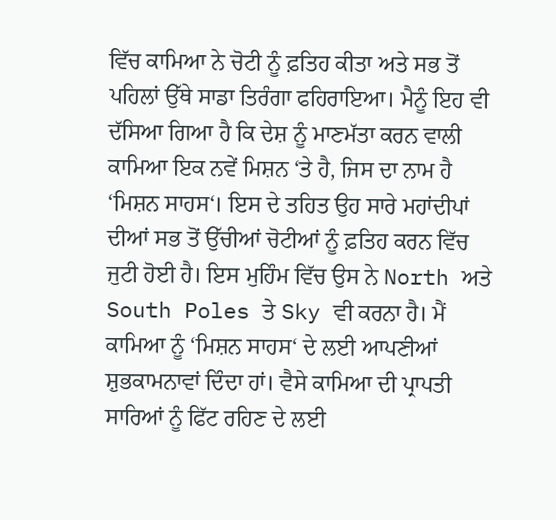ਵਿੱਚ ਕਾਮਿਆ ਨੇ ਚੋਟੀ ਨੂੰ ਫ਼ਤਿਹ ਕੀਤਾ ਅਤੇ ਸਭ ਤੋਂ ਪਹਿਲਾਂ ਉੱਥੇ ਸਾਡਾ ਤਿਰੰਗਾ ਫਹਿਰਾਇਆ। ਮੈਨੂੰ ਇਹ ਵੀ ਦੱਸਿਆ ਗਿਆ ਹੈ ਕਿ ਦੇਸ਼ ਨੂੰ ਮਾਣਮੱਤਾ ਕਰਨ ਵਾਲੀ ਕਾਮਿਆ ਇਕ ਨਵੇਂ ਮਿਸ਼ਨ ‘ਤੇ ਹੈ, ਜਿਸ ਦਾ ਨਾਮ ਹੈ ‘ਮਿਸ਼ਨ ਸਾਹਸ‘। ਇਸ ਦੇ ਤਹਿਤ ਉਹ ਸਾਰੇ ਮਹਾਂਦੀਪਾਂ ਦੀਆਂ ਸਭ ਤੋਂ ਉੱਚੀਆਂ ਚੋਟੀਆਂ ਨੂੰ ਫ਼ਤਿਹ ਕਰਨ ਵਿੱਚ ਜੁਟੀ ਹੋਈ ਹੈ। ਇਸ ਮੁਹਿੰਮ ਵਿੱਚ ਉਸ ਨੇ North ਅਤੇ South Poles ਤੇ Sky ਵੀ ਕਰਨਾ ਹੈ। ਮੈਂ ਕਾਮਿਆ ਨੂੰ ‘ਮਿਸ਼ਨ ਸਾਹਸ‘ ਦੇ ਲਈ ਆਪਣੀਆਂ ਸ਼ੁਭਕਾਮਨਾਵਾਂ ਦਿੰਦਾ ਹਾਂ। ਵੈਸੇ ਕਾਮਿਆ ਦੀ ਪ੍ਰਾਪਤੀ ਸਾਰਿਆਂ ਨੂੰ ਫਿੱਟ ਰਹਿਣ ਦੇ ਲਈ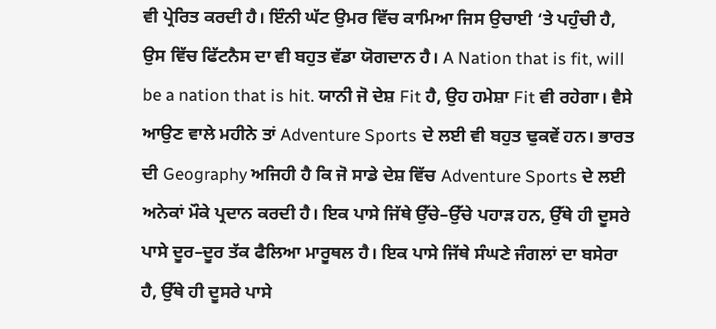ਵੀ ਪ੍ਰੇਰਿਤ ਕਰਦੀ ਹੈ। ਇੰਨੀ ਘੱਟ ਉਮਰ ਵਿੱਚ ਕਾਮਿਆ ਜਿਸ ਉਚਾਈ ‘ਤੇ ਪਹੁੰਚੀ ਹੈ, ਉਸ ਵਿੱਚ ਫਿੱਟਨੈਸ ਦਾ ਵੀ ਬਹੁਤ ਵੱਡਾ ਯੋਗਦਾਨ ਹੈ। A Nation that is fit, will be a nation that is hit. ਯਾਨੀ ਜੋ ਦੇਸ਼ Fit ਹੈ, ਉਹ ਹਮੇਸ਼ਾ Fit ਵੀ ਰਹੇਗਾ। ਵੈਸੇ ਆਉਣ ਵਾਲੇ ਮਹੀਨੇ ਤਾਂ Adventure Sports ਦੇ ਲਈ ਵੀ ਬਹੁਤ ਢੁਕਵੇਂ ਹਨ। ਭਾਰਤ ਦੀ Geography ਅਜਿਹੀ ਹੈ ਕਿ ਜੋ ਸਾਡੇ ਦੇਸ਼ ਵਿੱਚ Adventure Sports ਦੇ ਲਈ ਅਨੇਕਾਂ ਮੌਕੇ ਪ੍ਰਦਾਨ ਕਰਦੀ ਹੈ। ਇਕ ਪਾਸੇ ਜਿੱਥੇ ਉੱਚੇ–ਉੱਚੇ ਪਹਾੜ ਹਨ, ਉੱਥੇ ਹੀ ਦੂਸਰੇ ਪਾਸੇ ਦੂਰ–ਦੂਰ ਤੱਕ ਫੈਲਿਆ ਮਾਰੂਥਲ ਹੈ। ਇਕ ਪਾਸੇ ਜਿੱਥੇ ਸੰਘਣੇ ਜੰਗਲਾਂ ਦਾ ਬਸੇਰਾ ਹੈ, ਉੱਥੇ ਹੀ ਦੂਸਰੇ ਪਾਸੇ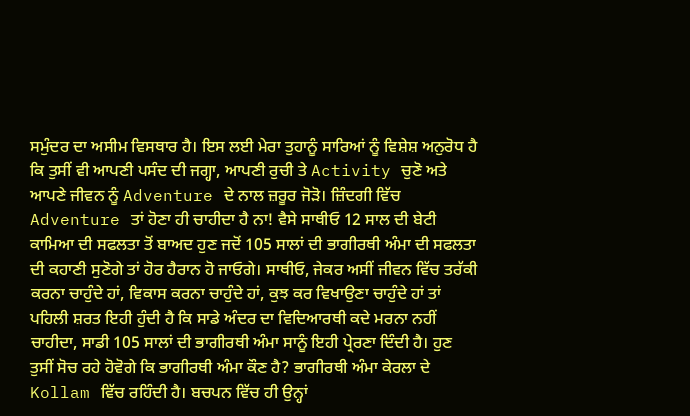ਸਮੁੰਦਰ ਦਾ ਅਸੀਮ ਵਿਸਥਾਰ ਹੈ। ਇਸ ਲਈ ਮੇਰਾ ਤੁਹਾਨੂੰ ਸਾਰਿਆਂ ਨੂੰ ਵਿਸ਼ੇਸ਼ ਅਨੁਰੋਧ ਹੈ ਕਿ ਤੁਸੀਂ ਵੀ ਆਪਣੀ ਪਸੰਦ ਦੀ ਜਗ੍ਹਾ, ਆਪਣੀ ਰੁਚੀ ਤੇ Activity ਚੁਣੋ ਅਤੇ ਆਪਣੇ ਜੀਵਨ ਨੂੰ Adventure ਦੇ ਨਾਲ ਜ਼ਰੂਰ ਜੋੜੋ। ਜ਼ਿੰਦਗੀ ਵਿੱਚ Adventure ਤਾਂ ਹੋਣਾ ਹੀ ਚਾਹੀਦਾ ਹੈ ਨਾ! ਵੈਸੇ ਸਾਥੀਓ 12 ਸਾਲ ਦੀ ਬੇਟੀ ਕਾਮਿਆ ਦੀ ਸਫਲਤਾ ਤੋਂ ਬਾਅਦ ਹੁਣ ਜਦੋਂ 105 ਸਾਲਾਂ ਦੀ ਭਾਗੀਰਥੀ ਅੰਮਾ ਦੀ ਸਫਲਤਾ ਦੀ ਕਹਾਣੀ ਸੁਣੋਗੇ ਤਾਂ ਹੋਰ ਹੈਰਾਨ ਹੋ ਜਾਓਗੇ। ਸਾਥੀਓ, ਜੇਕਰ ਅਸੀਂ ਜੀਵਨ ਵਿੱਚ ਤਰੱਕੀ ਕਰਨਾ ਚਾਹੁੰਦੇ ਹਾਂ, ਵਿਕਾਸ ਕਰਨਾ ਚਾਹੁੰਦੇ ਹਾਂ, ਕੁਝ ਕਰ ਵਿਖਾਉਣਾ ਚਾਹੁੰਦੇ ਹਾਂ ਤਾਂ ਪਹਿਲੀ ਸ਼ਰਤ ਇਹੀ ਹੁੰਦੀ ਹੈ ਕਿ ਸਾਡੇ ਅੰਦਰ ਦਾ ਵਿਦਿਆਰਥੀ ਕਦੇ ਮਰਨਾ ਨਹੀਂ ਚਾਹੀਦਾ, ਸਾਡੀ 105 ਸਾਲਾਂ ਦੀ ਭਾਗੀਰਥੀ ਅੰਮਾ ਸਾਨੂੰ ਇਹੀ ਪ੍ਰੇਰਣਾ ਦਿੰਦੀ ਹੈ। ਹੁਣ ਤੁਸੀਂ ਸੋਚ ਰਹੇ ਹੋਵੋਗੇ ਕਿ ਭਾਗੀਰਥੀ ਅੰਮਾ ਕੌਣ ਹੈ? ਭਾਗੀਰਥੀ ਅੰਮਾ ਕੇਰਲਾ ਦੇ Kollam ਵਿੱਚ ਰਹਿੰਦੀ ਹੈ। ਬਚਪਨ ਵਿੱਚ ਹੀ ਉਨ੍ਹਾਂ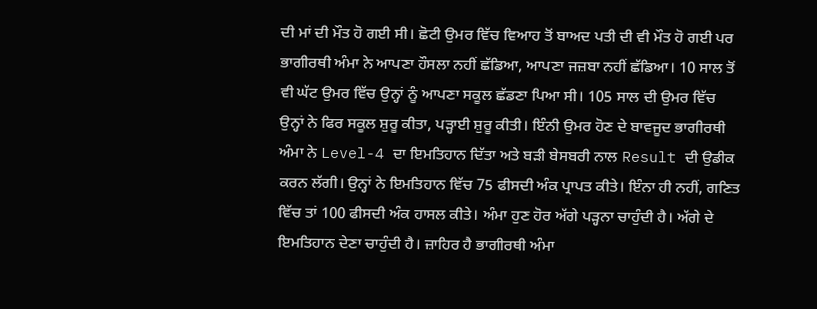ਦੀ ਮਾਂ ਦੀ ਮੌਤ ਹੋ ਗਈ ਸੀ। ਛੋਟੀ ਉਮਰ ਵਿੱਚ ਵਿਆਹ ਤੋਂ ਬਾਅਦ ਪਤੀ ਦੀ ਵੀ ਮੌਤ ਹੋ ਗਈ ਪਰ ਭਾਗੀਰਥੀ ਅੰਮਾ ਨੇ ਆਪਣਾ ਹੌਸਲਾ ਨਹੀਂ ਛੱਡਿਆ, ਆਪਣਾ ਜਜ਼ਬਾ ਨਹੀਂ ਛੱਡਿਆ। 10 ਸਾਲ ਤੋਂ ਵੀ ਘੱਟ ਉਮਰ ਵਿੱਚ ਉਨ੍ਹਾਂ ਨੂੰ ਆਪਣਾ ਸਕੂਲ ਛੱਡਣਾ ਪਿਆ ਸੀ। 105 ਸਾਲ ਦੀ ਉਮਰ ਵਿੱਚ ਉਨ੍ਹਾਂ ਨੇ ਫਿਰ ਸਕੂਲ ਸ਼ੁਰੂ ਕੀਤਾ, ਪੜ੍ਹਾਈ ਸ਼ੁਰੂ ਕੀਤੀ। ਇੰਨੀ ਉਮਰ ਹੋਣ ਦੇ ਬਾਵਜੂਦ ਭਾਗੀਰਥੀ ਅੰਮਾ ਨੇ Level-4 ਦਾ ਇਮਤਿਹਾਨ ਦਿੱਤਾ ਅਤੇ ਬੜੀ ਬੇਸਬਰੀ ਨਾਲ Result ਦੀ ਉਡੀਕ ਕਰਨ ਲੱਗੀ। ਉਨ੍ਹਾਂ ਨੇ ਇਮਤਿਹਾਨ ਵਿੱਚ 75 ਫੀਸਦੀ ਅੰਕ ਪ੍ਰਾਪਤ ਕੀਤੇ। ਇੰਨਾ ਹੀ ਨਹੀਂ, ਗਣਿਤ ਵਿੱਚ ਤਾਂ 100 ਫੀਸਦੀ ਅੰਕ ਹਾਸਲ ਕੀਤੇ। ਅੰਮਾ ਹੁਣ ਹੋਰ ਅੱਗੇ ਪੜ੍ਹਨਾ ਚਾਹੁੰਦੀ ਹੈ। ਅੱਗੇ ਦੇ ਇਮਤਿਹਾਨ ਦੇਣਾ ਚਾਹੁੰਦੀ ਹੈ। ਜ਼ਾਹਿਰ ਹੈ ਭਾਗੀਰਥੀ ਅੰਮਾ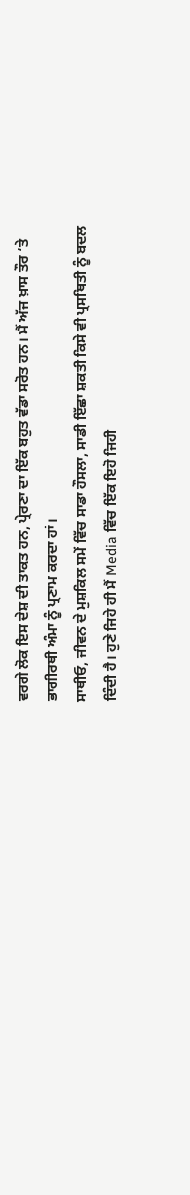ਵਰਗੇ ਲੋਕ ਇਸ ਦੇਸ਼ ਦੀ ਤਾਕਤ ਹਨ, ਪ੍ਰੇਰਣਾ ਦਾ ਇੱਕ ਬਹੁਤ ਵੱਡਾ ਸਰੋਤ ਹਨ। ਮੈਂ ਅੱਜ ਖ਼ਾਸ ਤੌਰ ‘ਤੇ ਭਾਗੀਰਥੀ ਅੰਮਾ ਨੂੰ ਪ੍ਰਣਾਮ ਕਰਦਾ ਹਾਂ।
ਸਾਥੀਓ, ਜੀਵਨ ਦੇ ਮੁਸ਼ਕਿਲ ਸਮੇਂ ਵਿੱਚ ਸਾਡਾ ਹੌਸਲਾ, ਸਾਡੀ ਇੱਛਾ ਸ਼ਕਤੀ ਕਿਸੇ ਵੀ ਪ੍ਰਸਥਿਤੀ ਨੂੰ ਬਦਲ ਦਿੰਦੀ ਹੈ। ਹੁਣੇ ਜਿਹੇ ਹੀ ਮੈਂ Media ਵਿੱਚ ਇੱਕ ਇਹੋ ਜਿਹੀ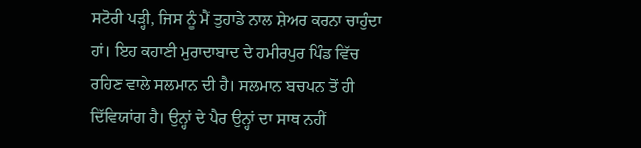ਸਟੋਰੀ ਪੜ੍ਹੀ, ਜਿਸ ਨੂੰ ਮੈਂ ਤੁਹਾਡੇ ਨਾਲ ਸ਼ੇਅਰ ਕਰਨਾ ਚਾਹੁੰਦਾ ਹਾਂ। ਇਹ ਕਹਾਣੀ ਮੁਰਾਦਾਬਾਦ ਦੇ ਹਮੀਰਪੁਰ ਪਿੰਡ ਵਿੱਚ ਰਹਿਣ ਵਾਲੇ ਸਲਮਾਨ ਦੀ ਹੈ। ਸਲਮਾਨ ਬਚਪਨ ਤੋਂ ਹੀ ਦਿੱਵਿਯਾਂਗ ਹੈ। ਉਨ੍ਹਾਂ ਦੇ ਪੈਰ ਉਨ੍ਹਾਂ ਦਾ ਸਾਥ ਨਹੀਂ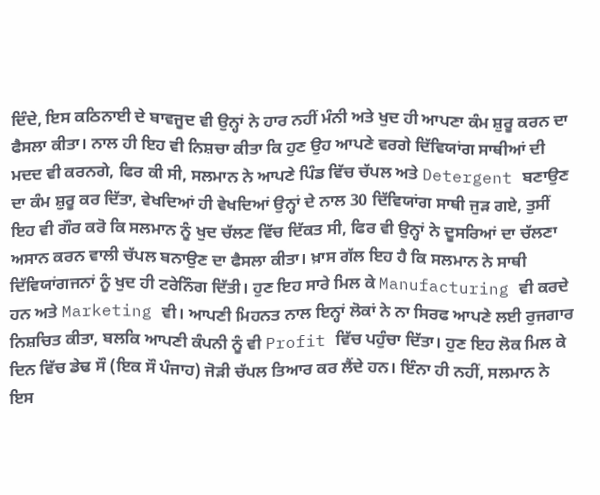ਦਿੰਦੇ, ਇਸ ਕਠਿਨਾਈ ਦੇ ਬਾਵਜੂਦ ਵੀ ਉਨ੍ਹਾਂ ਨੇ ਹਾਰ ਨਹੀਂ ਮੰਨੀ ਅਤੇ ਖੁਦ ਹੀ ਆਪਣਾ ਕੰਮ ਸ਼ੁਰੂ ਕਰਨ ਦਾ ਫੈਸਲਾ ਕੀਤਾ। ਨਾਲ ਹੀ ਇਹ ਵੀ ਨਿਸ਼ਚਾ ਕੀਤਾ ਕਿ ਹੁਣ ਉਹ ਆਪਣੇ ਵਰਗੇ ਦਿੱਵਿਯਾਂਗ ਸਾਥੀਆਂ ਦੀ ਮਦਦ ਵੀ ਕਰਨਗੇ, ਫਿਰ ਕੀ ਸੀ, ਸਲਮਾਨ ਨੇ ਆਪਣੇ ਪਿੰਡ ਵਿੱਚ ਚੱਪਲ ਅਤੇ Detergent ਬਣਾਉਣ ਦਾ ਕੰਮ ਸ਼ੁਰੂ ਕਰ ਦਿੱਤਾ, ਵੇਖਦਿਆਂ ਹੀ ਵੇਖਦਿਆਂ ਉਨ੍ਹਾਂ ਦੇ ਨਾਲ 30 ਦਿੱਵਿਯਾਂਗ ਸਾਥੀ ਜੁੜ ਗਏ, ਤੁਸੀਂ ਇਹ ਵੀ ਗੌਰ ਕਰੋ ਕਿ ਸਲਮਾਨ ਨੂੰ ਖੁਦ ਚੱਲਣ ਵਿੱਚ ਦਿੱਕਤ ਸੀ, ਫਿਰ ਵੀ ਉਨ੍ਹਾਂ ਨੇ ਦੂਸਰਿਆਂ ਦਾ ਚੱਲਣਾ ਅਸਾਨ ਕਰਨ ਵਾਲੀ ਚੱਪਲ ਬਨਾਉਣ ਦਾ ਫੈਸਲਾ ਕੀਤਾ। ਖ਼ਾਸ ਗੱਲ ਇਹ ਹੈ ਕਿ ਸਲਮਾਨ ਨੇ ਸਾਥੀ ਦਿੱਵਿਯਾਂਗਜਨਾਂ ਨੂੰ ਖੁਦ ਹੀ ਟਰੇਨਿੰਗ ਦਿੱਤੀ। ਹੁਣ ਇਹ ਸਾਰੇ ਮਿਲ ਕੇ Manufacturing ਵੀ ਕਰਦੇ ਹਨ ਅਤੇ Marketing ਵੀ। ਆਪਣੀ ਮਿਹਨਤ ਨਾਲ ਇਨ੍ਹਾਂ ਲੋਕਾਂ ਨੇ ਨਾ ਸਿਰਫ ਆਪਣੇ ਲਈ ਰੁਜਗਾਰ ਨਿਸ਼ਚਿਤ ਕੀਤਾ, ਬਲਕਿ ਆਪਣੀ ਕੰਪਨੀ ਨੂੰ ਵੀ Profit ਵਿੱਚ ਪਹੁੰਚਾ ਦਿੱਤਾ। ਹੁਣ ਇਹ ਲੋਕ ਮਿਲ ਕੇ ਦਿਨ ਵਿੱਚ ਡੇਢ ਸੌ (ਇਕ ਸੌ ਪੰਜਾਹ) ਜੋੜੀ ਚੱਪਲ ਤਿਆਰ ਕਰ ਲੈਂਦੇ ਹਨ। ਇੰਨਾ ਹੀ ਨਹੀਂ, ਸਲਮਾਨ ਨੇ ਇਸ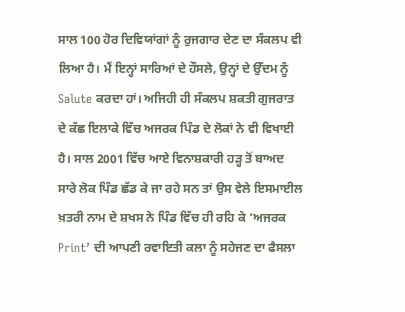ਸਾਲ 100 ਹੋਰ ਦਿਵਿਯਾਂਗਾਂ ਨੂੰ ਰੁਜਗਾਰ ਦੇਣ ਦਾ ਸੰਕਲਪ ਵੀ ਲਿਆ ਹੈ। ਮੈਂ ਇਨ੍ਹਾਂ ਸਾਰਿਆਂ ਦੇ ਹੌਸਲੇ, ਉਨ੍ਹਾਂ ਦੇ ਉੱਦਮ ਨੂੰ Salute ਕਰਦਾ ਹਾਂ। ਅਜਿਹੀ ਹੀ ਸੰਕਲਪ ਸ਼ਕਤੀ ਗੁਜਰਾਤ ਦੇ ਕੱਛ ਇਲਾਕੇ ਵਿੱਚ ਅਜਰਕ ਪਿੰਡ ਦੇ ਲੋਕਾਂ ਨੇ ਵੀ ਵਿਖਾਈ ਹੈ। ਸਾਲ 2001 ਵਿੱਚ ਆਏ ਵਿਨਾਸ਼ਕਾਰੀ ਹੜ੍ਹ ਤੋਂ ਬਾਅਦ ਸਾਰੇ ਲੋਕ ਪਿੰਡ ਛੱਡ ਕੇ ਜਾ ਰਹੇ ਸਨ ਤਾਂ ਉਸ ਵੇਲੇ ਇਸਮਾਈਲ ਖ਼ਤਰੀ ਨਾਮ ਦੇ ਸ਼ਖਸ ਨੇ ਪਿੰਡ ਵਿੱਚ ਹੀ ਰਹਿ ਕੇ ‘ਅਜਰਕ Print’ ਦੀ ਆਪਣੀ ਰਵਾਇਤੀ ਕਲਾ ਨੂੰ ਸਹੇਜਣ ਦਾ ਫੈਸਲਾ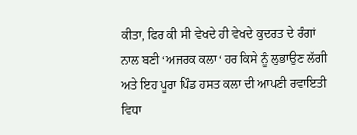ਕੀਤਾ, ਫਿਰ ਕੀ ਸੀ ਵੇਖਦੇ ਹੀ ਵੇਖਦੇ ਕੁਦਰਤ ਦੇ ਰੰਗਾਂ ਨਾਲ ਬਣੀ ‘ਅਜਰਕ ਕਲਾ‘ ਹਰ ਕਿਸੇ ਨੂੰ ਲੁਭਾਉਣ ਲੱਗੀ ਅਤੇ ਇਹ ਪੂਰਾ ਪਿੰਡ ਹਸਤ ਕਲਾ ਦੀ ਆਪਣੀ ਰਵਾਇਤੀ ਵਿਧਾ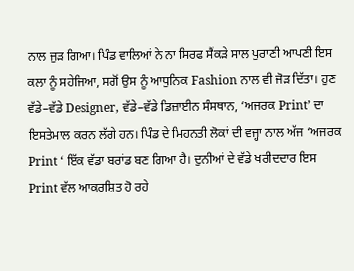ਨਾਲ ਜੁੜ ਗਿਆ। ਪਿੰਡ ਵਾਲਿਆਂ ਨੇ ਨਾ ਸਿਰਫ ਸੈਂਕੜੇ ਸਾਲ ਪੁਰਾਣੀ ਆਪਣੀ ਇਸ ਕਲਾ ਨੂੰ ਸਹੇਜਿਆ, ਸਗੋਂ ਉਸ ਨੂੰ ਆਧੁਨਿਕ Fashion ਨਾਲ ਵੀ ਜੋੜ ਦਿੱਤਾ। ਹੁਣ ਵੱਡੇ–ਵੱਡੇ Designer, ਵੱਡੇ–ਵੱਡੇ ਡਿਜ਼ਾਈਨ ਸੰਸਥਾਨ, ‘ਅਜਰਕ Print’ ਦਾ ਇਸਤੇਮਾਲ ਕਰਨ ਲੱਗੇ ਹਨ। ਪਿੰਡ ਦੇ ਮਿਹਨਤੀ ਲੋਕਾਂ ਦੀ ਵਜ੍ਹਾ ਨਾਲ ਅੱਜ ‘ਅਜਰਕ Print ‘ ਇੱਕ ਵੱਡਾ ਬਰਾਂਡ ਬਣ ਗਿਆ ਹੈ। ਦੁਨੀਆਂ ਦੇ ਵੱਡੇ ਖਰੀਦਦਾਰ ਇਸ Print ਵੱਲ ਆਕਰਸ਼ਿਤ ਹੋ ਰਹੇ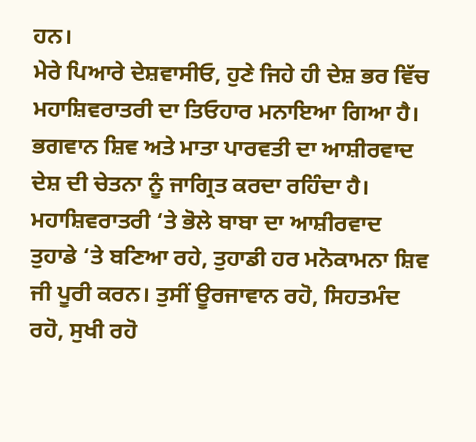ਹਨ।
ਮੇਰੇ ਪਿਆਰੇ ਦੇਸ਼ਵਾਸੀਓ, ਹੁਣੇ ਜਿਹੇ ਹੀ ਦੇਸ਼ ਭਰ ਵਿੱਚ ਮਹਾਸ਼ਿਵਰਾਤਰੀ ਦਾ ਤਿਓਹਾਰ ਮਨਾਇਆ ਗਿਆ ਹੈ। ਭਗਵਾਨ ਸ਼ਿਵ ਅਤੇ ਮਾਤਾ ਪਾਰਵਤੀ ਦਾ ਆਸ਼ੀਰਵਾਦ ਦੇਸ਼ ਦੀ ਚੇਤਨਾ ਨੂੰ ਜਾਗ੍ਰਿਤ ਕਰਦਾ ਰਹਿੰਦਾ ਹੈ। ਮਹਾਸ਼ਿਵਰਾਤਰੀ ‘ਤੇ ਭੋਲੇ ਬਾਬਾ ਦਾ ਆਸ਼ੀਰਵਾਦ ਤੁਹਾਡੇ ‘ਤੇ ਬਣਿਆ ਰਹੇ, ਤੁਹਾਡੀ ਹਰ ਮਨੋਕਾਮਨਾ ਸ਼ਿਵ ਜੀ ਪੂਰੀ ਕਰਨ। ਤੁਸੀਂ ਊਰਜਾਵਾਨ ਰਹੋ, ਸਿਹਤਮੰਦ ਰਹੋ, ਸੁਖੀ ਰਹੋ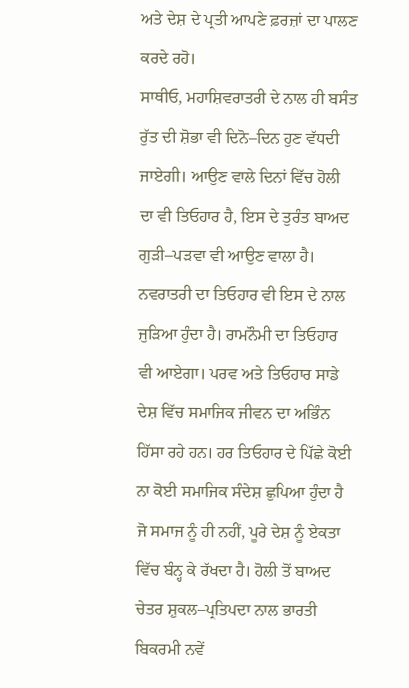ਅਤੇ ਦੇਸ਼ ਦੇ ਪ੍ਰਤੀ ਆਪਣੇ ਫ਼ਰਜ਼ਾਂ ਦਾ ਪਾਲਣ ਕਰਦੇ ਰਹੋ।
ਸਾਥੀਓ, ਮਹਾਸ਼ਿਵਰਾਤਰੀ ਦੇ ਨਾਲ ਹੀ ਬਸੰਤ ਰੁੱਤ ਦੀ ਸ਼ੋਭਾ ਵੀ ਦਿਨੋ–ਦਿਨ ਹੁਣ ਵੱਧਦੀ ਜਾਏਗੀ। ਆਉਣ ਵਾਲੇ ਦਿਨਾਂ ਵਿੱਚ ਹੋਲੀ ਦਾ ਵੀ ਤਿਓਹਾਰ ਹੈ, ਇਸ ਦੇ ਤੁਰੰਤ ਬਾਅਦ ਗੁੜੀ–ਪੜਵਾ ਵੀ ਆਉਣ ਵਾਲਾ ਹੈ। ਨਵਰਾਤਰੀ ਦਾ ਤਿਓਹਾਰ ਵੀ ਇਸ ਦੇ ਨਾਲ ਜੁੜਿਆ ਹੁੰਦਾ ਹੈ। ਰਾਮਨੌਮੀ ਦਾ ਤਿਓਹਾਰ ਵੀ ਆਏਗਾ। ਪਰਵ ਅਤੇ ਤਿਓਹਾਰ ਸਾਡੇ ਦੇਸ਼ ਵਿੱਚ ਸਮਾਜਿਕ ਜੀਵਨ ਦਾ ਅਭਿੰਨ ਹਿੱਸਾ ਰਹੇ ਹਨ। ਹਰ ਤਿਓਹਾਰ ਦੇ ਪਿੱਛੇ ਕੋਈ ਨਾ ਕੋਈ ਸਮਾਜਿਕ ਸੰਦੇਸ਼ ਛੁਪਿਆ ਹੁੰਦਾ ਹੈ ਜੋ ਸਮਾਜ ਨੂੰ ਹੀ ਨਹੀਂ, ਪੂਰੇ ਦੇਸ਼ ਨੂੰ ਏਕਤਾ ਵਿੱਚ ਬੰਨ੍ਹ ਕੇ ਰੱਖਦਾ ਹੈ। ਹੋਲੀ ਤੋਂ ਬਾਅਦ ਚੇਤਰ ਸ਼ੁਕਲ–ਪ੍ਰਤਿਪਦਾ ਨਾਲ ਭਾਰਤੀ ਬਿਕਰਮੀ ਨਵੇਂ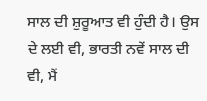ਸਾਲ ਦੀ ਸ਼ੁਰੂਆਤ ਵੀ ਹੁੰਦੀ ਹੈ। ਉਸ ਦੇ ਲਈ ਵੀ, ਭਾਰਤੀ ਨਵੇਂ ਸਾਲ ਦੀ ਵੀ, ਮੈਂ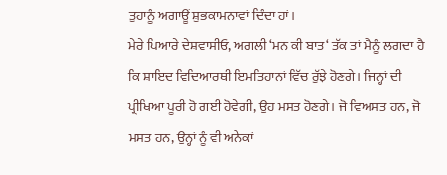ਤੁਹਾਨੂੰ ਅਗਾਊਂ ਸ਼ੁਭਕਾਮਨਾਵਾਂ ਦਿੰਦਾ ਹਾਂ।
ਮੇਰੇ ਪਿਆਰੇ ਦੇਸ਼ਵਾਸੀਓ, ਅਗਲੀ ‘ਮਨ ਕੀ ਬਾਤ‘ ਤੱਕ ਤਾਂ ਮੈਨੂੰ ਲਗਦਾ ਹੈ ਕਿ ਸ਼ਾਇਦ ਵਿਦਿਆਰਥੀ ਇਮਤਿਹਾਨਾਂ ਵਿੱਚ ਰੁੱਝੇ ਹੋਣਗੇ। ਜਿਨ੍ਹਾਂ ਦੀ ਪ੍ਰੀਖਿਆ ਪੂਰੀ ਹੋ ਗਈ ਹੋਵੇਗੀ, ਉਹ ਮਸਤ ਹੋਣਗੇ। ਜੋ ਵਿਅਸਤ ਹਨ, ਜੋ ਮਸਤ ਹਨ, ਉਨ੍ਹਾਂ ਨੂੰ ਵੀ ਅਨੇਕਾਂ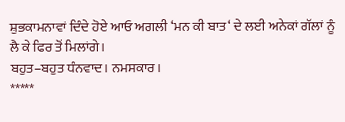ਸ਼ੁਭਕਾਮਨਾਵਾਂ ਦਿੰਦੇ ਹੋਏ ਆਓ ਅਗਲੀ ‘ਮਨ ਕੀ ਬਾਤ‘ ਦੇ ਲਈ ਅਨੇਕਾਂ ਗੱਲਾਂ ਨੂੰ ਲੈ ਕੇ ਫਿਰ ਤੋਂ ਮਿਲਾਂਗੇ।
ਬਹੁਤ–ਬਹੁਤ ਧੰਨਵਾਦ। ਨਮਸਕਾਰ।
*****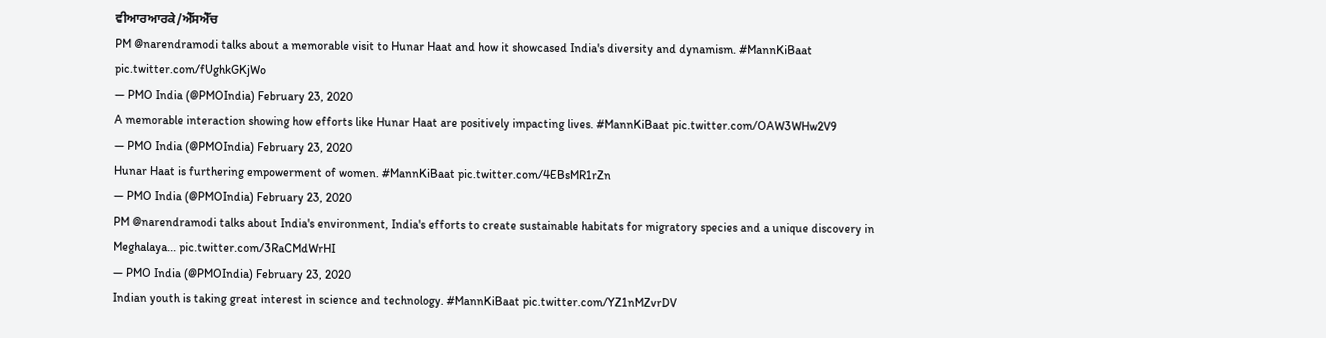ਵੀਆਰਆਰਕੇ/ਐੱਸਐੱਚ
PM @narendramodi talks about a memorable visit to Hunar Haat and how it showcased India's diversity and dynamism. #MannKiBaat pic.twitter.com/fUghkGKjWo
— PMO India (@PMOIndia) February 23, 2020
A memorable interaction showing how efforts like Hunar Haat are positively impacting lives. #MannKiBaat pic.twitter.com/OAW3WHw2V9
— PMO India (@PMOIndia) February 23, 2020
Hunar Haat is furthering empowerment of women. #MannKiBaat pic.twitter.com/4EBsMR1rZn
— PMO India (@PMOIndia) February 23, 2020
PM @narendramodi talks about India's environment, India's efforts to create sustainable habitats for migratory species and a unique discovery in Meghalaya... pic.twitter.com/3RaCMdWrHI
— PMO India (@PMOIndia) February 23, 2020
Indian youth is taking great interest in science and technology. #MannKiBaat pic.twitter.com/YZ1nMZvrDV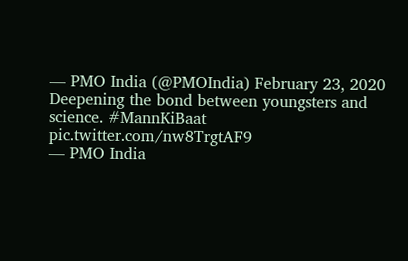— PMO India (@PMOIndia) February 23, 2020
Deepening the bond between youngsters and science. #MannKiBaat pic.twitter.com/nw8TrgtAF9
— PMO India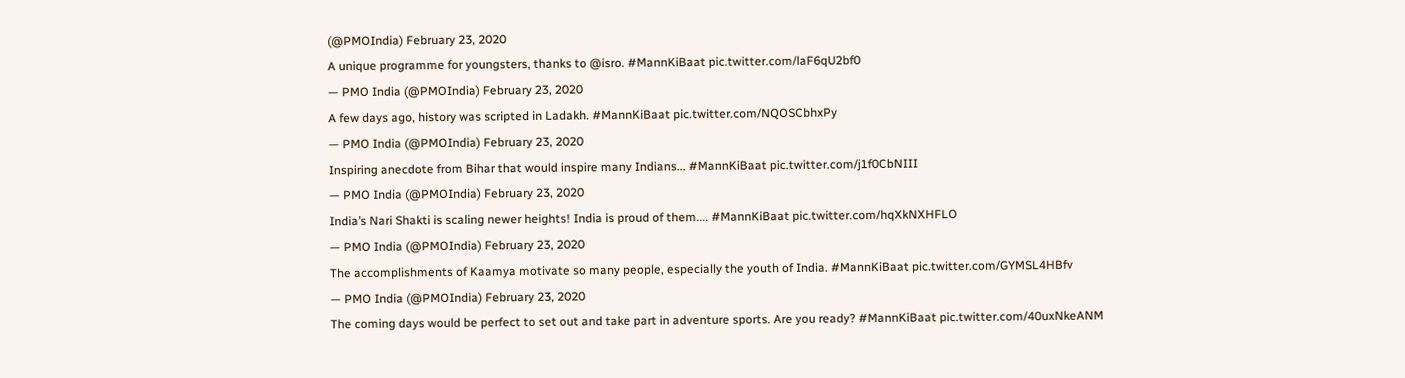(@PMOIndia) February 23, 2020
A unique programme for youngsters, thanks to @isro. #MannKiBaat pic.twitter.com/laF6qU2bf0
— PMO India (@PMOIndia) February 23, 2020
A few days ago, history was scripted in Ladakh. #MannKiBaat pic.twitter.com/NQOSCbhxPy
— PMO India (@PMOIndia) February 23, 2020
Inspiring anecdote from Bihar that would inspire many Indians... #MannKiBaat pic.twitter.com/j1f0CbNIII
— PMO India (@PMOIndia) February 23, 2020
India’s Nari Shakti is scaling newer heights! India is proud of them.... #MannKiBaat pic.twitter.com/hqXkNXHFLO
— PMO India (@PMOIndia) February 23, 2020
The accomplishments of Kaamya motivate so many people, especially the youth of India. #MannKiBaat pic.twitter.com/GYMSL4HBfv
— PMO India (@PMOIndia) February 23, 2020
The coming days would be perfect to set out and take part in adventure sports. Are you ready? #MannKiBaat pic.twitter.com/40uxNkeANM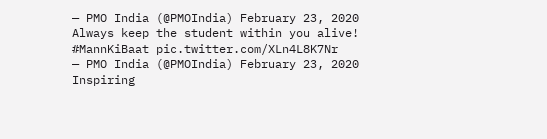— PMO India (@PMOIndia) February 23, 2020
Always keep the student within you alive! #MannKiBaat pic.twitter.com/XLn4L8K7Nr
— PMO India (@PMOIndia) February 23, 2020
Inspiring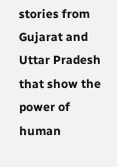stories from Gujarat and Uttar Pradesh that show the power of human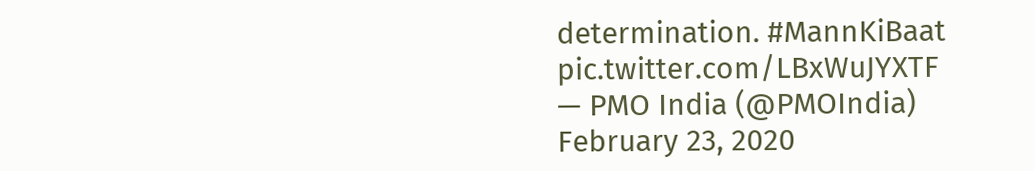determination. #MannKiBaat pic.twitter.com/LBxWuJYXTF
— PMO India (@PMOIndia) February 23, 2020